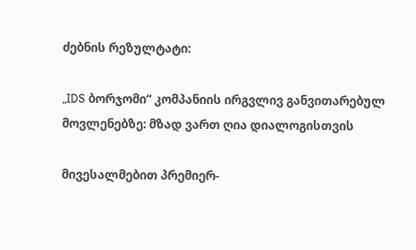ძებნის რეზულტატი:

„IDS ბორჯომი“ კომპანიის ირგვლივ განვითარებულ მოვლენებზე: მზად ვართ ღია დიალოგისთვის

მივესალმებით პრემიერ-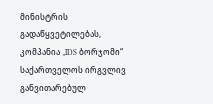მინისტრის გადაწყვეტილებას, კომპანია „IDS ბორჯომი“ საქართველოს ირგვლივ განვითარებულ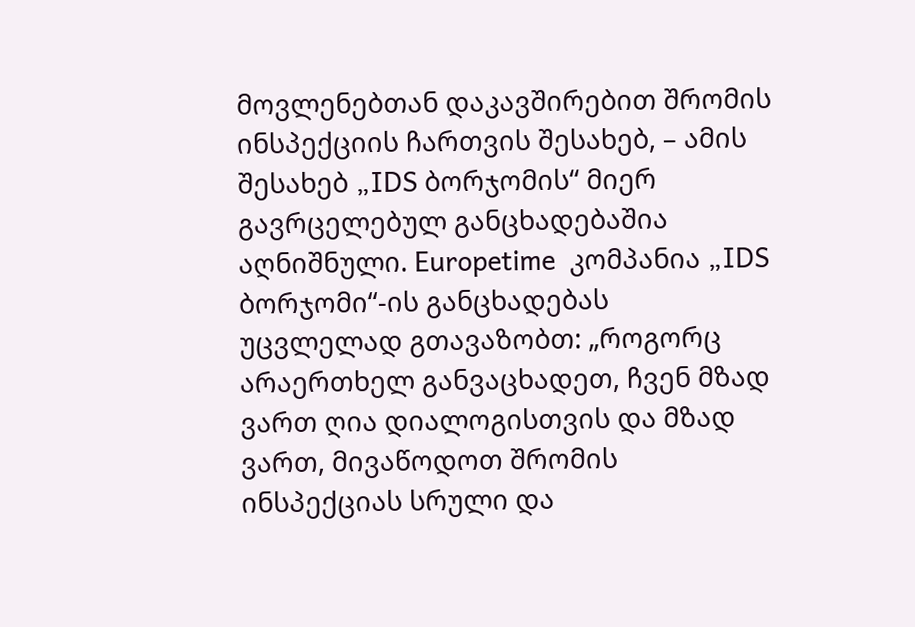მოვლენებთან დაკავშირებით შრომის ინსპექციის ჩართვის შესახებ, – ამის შესახებ „IDS ბორჯომის“ მიერ გავრცელებულ განცხადებაშია აღნიშნული. Europetime  კომპანია „IDS ბორჯომი“-ის განცხადებას უცვლელად გთავაზობთ: „როგორც არაერთხელ განვაცხადეთ, ჩვენ მზად ვართ ღია დიალოგისთვის და მზად ვართ, მივაწოდოთ შრომის ინსპექციას სრული და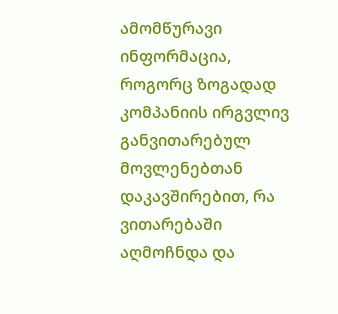ამომწურავი ინფორმაცია, როგორც ზოგადად კომპანიის ირგვლივ განვითარებულ მოვლენებთან დაკავშირებით, რა ვითარებაში აღმოჩნდა და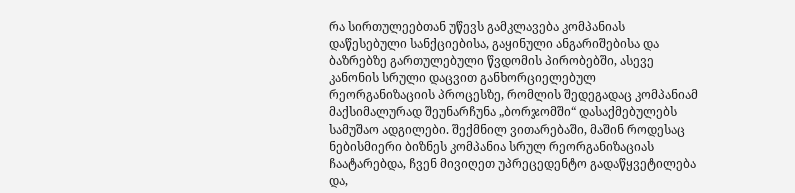რა სირთულეებთან უწევს გამკლავება კომპანიას დაწესებული სანქციებისა, გაყინული ანგარიშებისა და ბაზრებზე გართულებული წვდომის პირობებში, ასევე კანონის სრული დაცვით განხორციელებულ რეორგანიზაციის პროცესზე, რომლის შედეგადაც კომპანიამ მაქსიმალურად შეუნარჩუნა „ბორჯომში“ დასაქმებულებს სამუშაო ადგილები. შექმნილ ვითარებაში, მაშინ როდესაც ნებისმიერი ბიზნეს კომპანია სრულ რეორგანიზაციას ჩაატარებდა, ჩვენ მივიღეთ უპრეცედენტო გადაწყვეტილება და,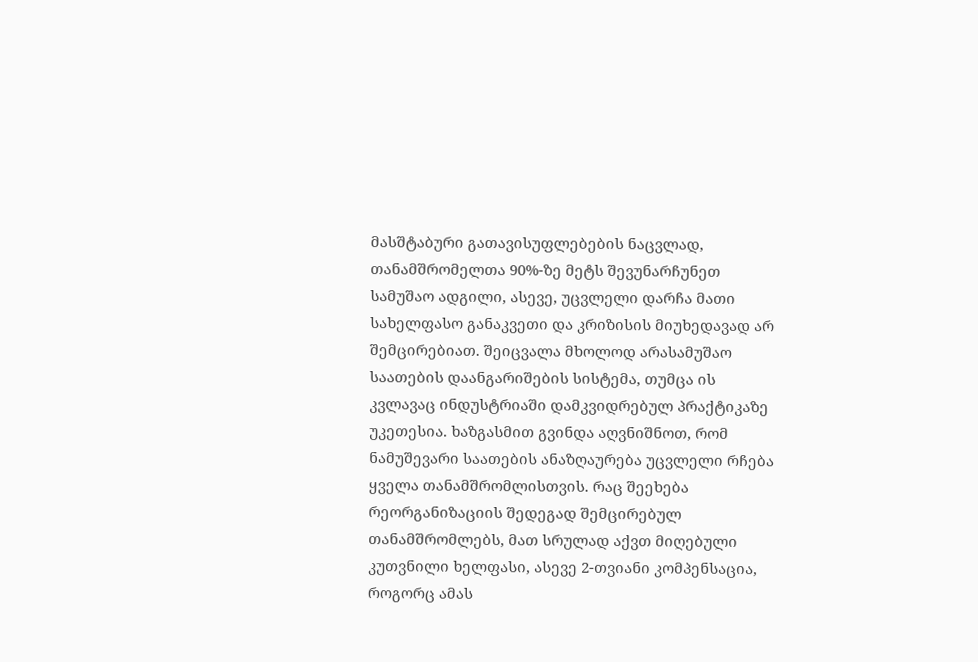მასშტაბური გათავისუფლებების ნაცვლად, თანამშრომელთა 90%-ზე მეტს შევუნარჩუნეთ სამუშაო ადგილი, ასევე, უცვლელი დარჩა მათი სახელფასო განაკვეთი და კრიზისის მიუხედავად არ შემცირებიათ. შეიცვალა მხოლოდ არასამუშაო საათების დაანგარიშების სისტემა, თუმცა ის კვლავაც ინდუსტრიაში დამკვიდრებულ პრაქტიკაზე უკეთესია. ხაზგასმით გვინდა აღვნიშნოთ, რომ ნამუშევარი საათების ანაზღაურება უცვლელი რჩება ყველა თანამშრომლისთვის. რაც შეეხება რეორგანიზაციის შედეგად შემცირებულ თანამშრომლებს, მათ სრულად აქვთ მიღებული კუთვნილი ხელფასი, ასევე 2-თვიანი კომპენსაცია, როგორც ამას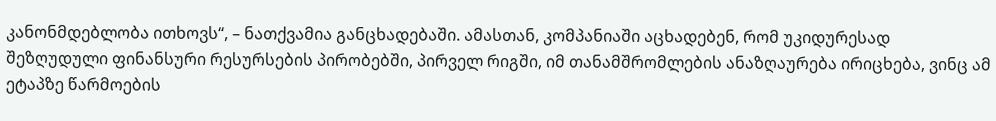კანონმდებლობა ითხოვს“, – ნათქვამია განცხადებაში. ამასთან, კომპანიაში აცხადებენ, რომ უკიდურესად შეზღუდული ფინანსური რესურსების პირობებში, პირველ რიგში, იმ თანამშრომლების ანაზღაურება ირიცხება, ვინც ამ ეტაპზე წარმოების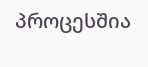პროცესშია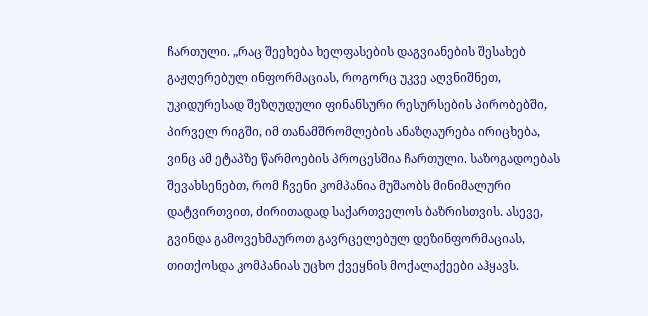ჩართული. „რაც შეეხება ხელფასების დაგვიანების შესახებ გაჟღერებულ ინფორმაციას, როგორც უკვე აღვნიშნეთ, უკიდურესად შეზღუდული ფინანსური რესურსების პირობებში, პირველ რიგში, იმ თანამშრომლების ანაზღაურება ირიცხება, ვინც ამ ეტაპზე წარმოების პროცესშია ჩართული. საზოგადოებას შევახსენებთ, რომ ჩვენი კომპანია მუშაობს მინიმალური დატვირთვით, ძირითადად საქართველოს ბაზრისთვის. ასევე, გვინდა გამოვეხმაუროთ გავრცელებულ დეზინფორმაციას, თითქოსდა კომპანიას უცხო ქვეყნის მოქალაქეები აჰყავს.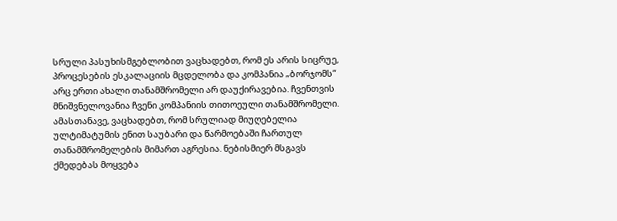სრული პასუხისმგებლობით ვაცხადებთ, რომ ეს არის სიცრუე, პროცესების ესკალაციის მცდელობა და კომპანია „ბორჯომს“ არც ერთი ახალი თანამშრომელი არ დაუქირავებია. ჩვენთვის მნიშვნელოვანია ჩვენი კომპანიის თითოეული თანამშრომელი. ამასთანავე, ვაცხადებთ, რომ სრულიად მიუღებელია ულტიმატუმის ენით საუბარი და წარმოებაში ჩართულ თანამშრომელების მიმართ აგრესია. ნებისმიერ მსგავს ქმედებას მოყვება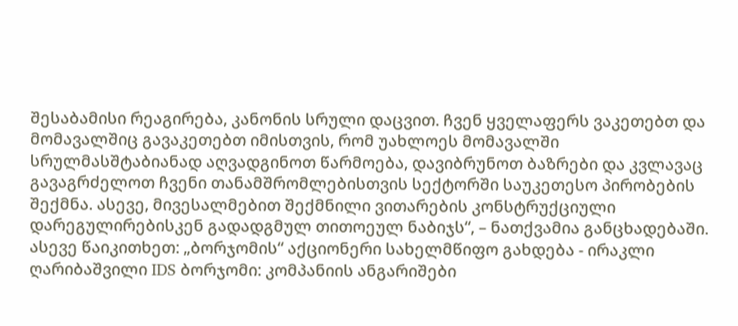შესაბამისი რეაგირება, კანონის სრული დაცვით. ჩვენ ყველაფერს ვაკეთებთ და მომავალშიც გავაკეთებთ იმისთვის, რომ უახლოეს მომავალში სრულმასშტაბიანად აღვადგინოთ წარმოება, დავიბრუნოთ ბაზრები და კვლავაც გავაგრძელოთ ჩვენი თანამშრომლებისთვის სექტორში საუკეთესო პირობების შექმნა. ასევე, მივესალმებით შექმნილი ვითარების კონსტრუქციული დარეგულირებისკენ გადადგმულ თითოეულ ნაბიჯს“, – ნათქვამია განცხადებაში. ასევე წაიკითხეთ: „ბორჯომის“ აქციონერი სახელმწიფო გახდება - ირაკლი ღარიბაშვილი IDS ბორჯომი: კომპანიის ანგარიშები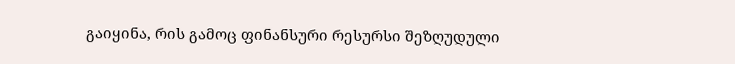გაიყინა, რის გამოც ფინანსური რესურსი შეზღუდული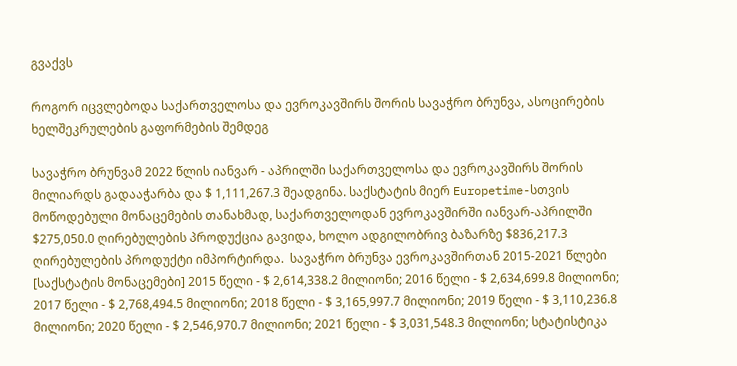გვაქვს

როგორ იცვლებოდა საქართველოსა და ევროკავშირს შორის სავაჭრო ბრუნვა, ასოცირების ხელშეკრულების გაფორმების შემდეგ

სავაჭრო ბრუნვამ 2022 წლის იანვარ - აპრილში საქართველოსა და ევროკავშირს შორის მილიარდს გადააჭარბა და $ 1,111,267.3 შეადგინა. საქსტატის მიერ Europetime-სთვის მოწოდებული მონაცემების თანახმად, საქართველოდან ევროკავშირში იანვარ-აპრილში $275,050.0 ღირებულების პროდუქცია გავიდა, ხოლო ადგილობრივ ბაზარზე $836,217.3 ღირებულების პროდუქტი იმპორტირდა.  სავაჭრო ბრუნვა ევროკავშირთან 2015-2021 წლები [საქსტატის მონაცემები] 2015 წელი - $ 2,614,338.2 მილიონი; 2016 წელი - $ 2,634,699.8 მილიონი; 2017 წელი - $ 2,768,494.5 მილიონი; 2018 წელი - $ 3,165,997.7 მილიონი; 2019 წელი - $ 3,110,236.8 მილიონი; 2020 წელი - $ 2,546,970.7 მილიონი; 2021 წელი - $ 3,031,548.3 მილიონი; სტატისტიკა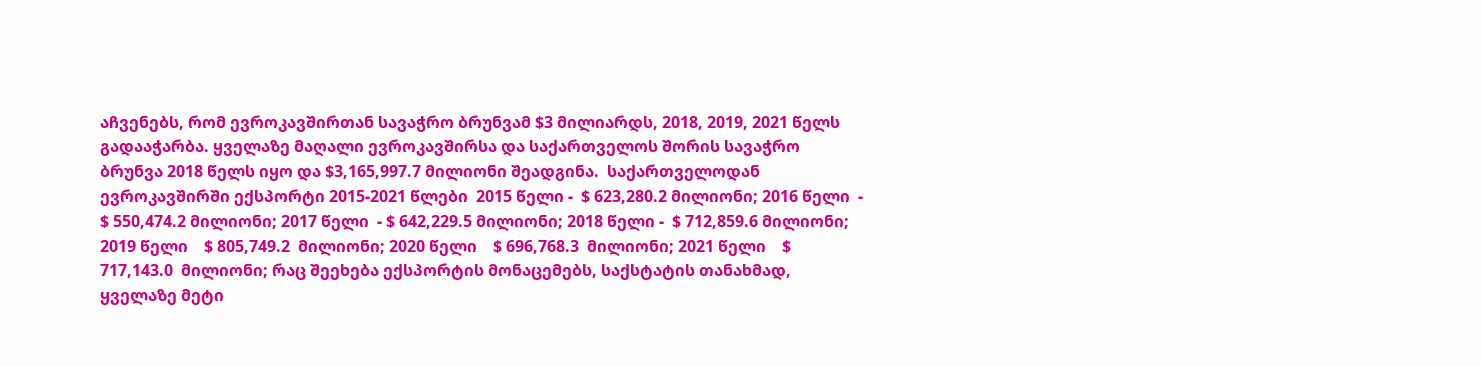აჩვენებს, რომ ევროკავშირთან სავაჭრო ბრუნვამ $3 მილიარდს, 2018, 2019, 2021 წელს გადააჭარბა. ყველაზე მაღალი ევროკავშირსა და საქართველოს შორის სავაჭრო ბრუნვა 2018 წელს იყო და $3,165,997.7 მილიონი შეადგინა.  საქართველოდან ევროკავშირში ექსპორტი 2015-2021 წლები  2015 წელი -  $ 623,280.2 მილიონი; 2016 წელი  - $ 550,474.2 მილიონი; 2017 წელი  - $ 642,229.5 მილიონი; 2018 წელი -  $ 712,859.6 მილიონი; 2019 წელი    $ 805,749.2  მილიონი; 2020 წელი    $ 696,768.3  მილიონი; 2021 წელი    $ 717,143.0  მილიონი; რაც შეეხება ექსპორტის მონაცემებს, საქსტატის თანახმად, ყველაზე მეტი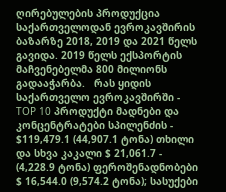ღირებულების პროდუქცია საქართველოდან ევროკავშირის ბაზარზე 2018, 2019 და 2021 წელს გავიდა. 2019 წელს ექსპორტის მაჩვენებელმა 800 მილიონს გადააჭარბა.   რას ყიდის საქართველო ევროკავშირში -  TOP 10 პროდუქტი მადნები და კონცენტრატები სპილენძის -  $119,479.1 (44,907.1 ტონა) თხილი და სხვა კაკალი $ 21,061.7 - (4,228.9 ტონა) ფეროშენადნობები  $ 16,544.0 (9,574.2 ტონა); სასუქები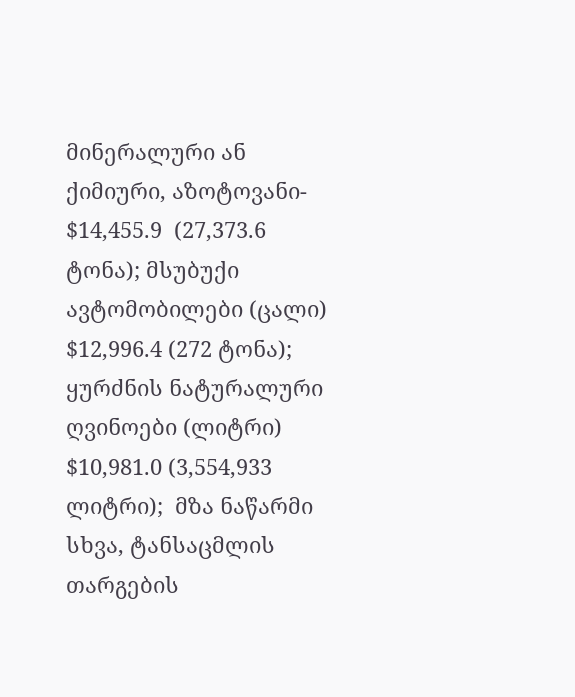მინერალური ან ქიმიური, აზოტოვანი- $14,455.9  (27,373.6 ტონა); მსუბუქი ავტომობილები (ცალი)    $12,996.4 (272 ტონა); ყურძნის ნატურალური ღვინოები (ლიტრი) $10,981.0 (3,554,933  ლიტრი);  მზა ნაწარმი სხვა, ტანსაცმლის თარგების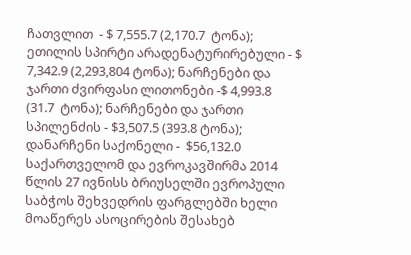ჩათვლით  - $ 7,555.7 (2,170.7  ტონა); ეთილის სპირტი არადენატურირებული - $ 7,342.9 (2,293,804 ტონა); ნარჩენები და ჯართი ძვირფასი ლითონები -$ 4,993.8   (31.7  ტონა); ნარჩენები და ჯართი სპილენძის - $3,507.5 (393.8 ტონა); დანარჩენი საქონელი -  $56,132.0 საქართველომ და ევროკავშირმა 2014 წლის 27 ივნისს ბრიუსელში ევროპული საბჭოს შეხვედრის ფარგლებში ხელი მოაწერეს ასოცირების შესახებ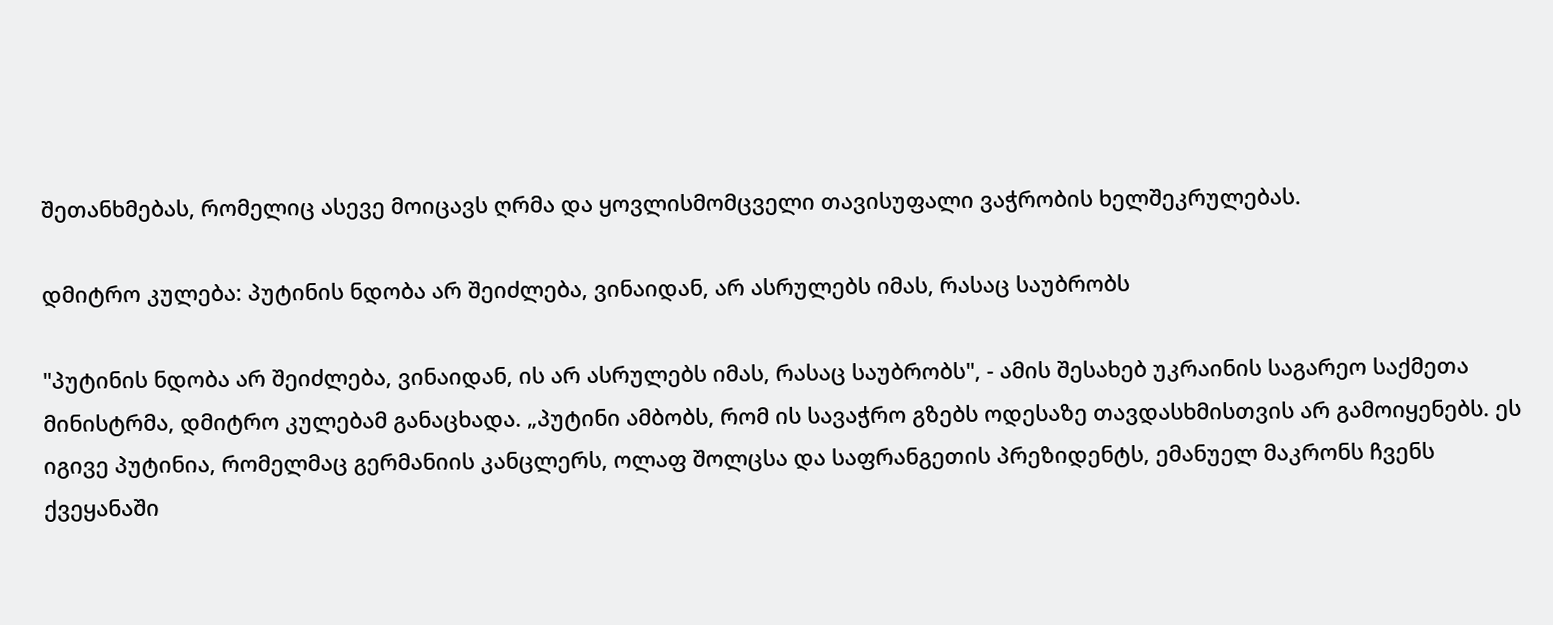შეთანხმებას, რომელიც ასევე მოიცავს ღრმა და ყოვლისმომცველი თავისუფალი ვაჭრობის ხელშეკრულებას.

დმიტრო კულება: პუტინის ნდობა არ შეიძლება, ვინაიდან, არ ასრულებს იმას, რასაც საუბრობს

"პუტინის ნდობა არ შეიძლება, ვინაიდან, ის არ ასრულებს იმას, რასაც საუბრობს", - ამის შესახებ უკრაინის საგარეო საქმეთა მინისტრმა, დმიტრო კულებამ განაცხადა. „პუტინი ამბობს, რომ ის სავაჭრო გზებს ოდესაზე თავდასხმისთვის არ გამოიყენებს. ეს იგივე პუტინია, რომელმაც გერმანიის კანცლერს, ოლაფ შოლცსა და საფრანგეთის პრეზიდენტს, ემანუელ მაკრონს ჩვენს ქვეყანაში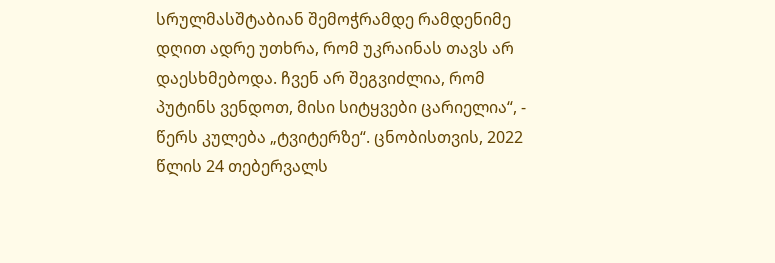სრულმასშტაბიან შემოჭრამდე რამდენიმე დღით ადრე უთხრა, რომ უკრაინას თავს არ დაესხმებოდა. ჩვენ არ შეგვიძლია, რომ პუტინს ვენდოთ, მისი სიტყვები ცარიელია“, - წერს კულება „ტვიტერზე“. ცნობისთვის, 2022 წლის 24 თებერვალს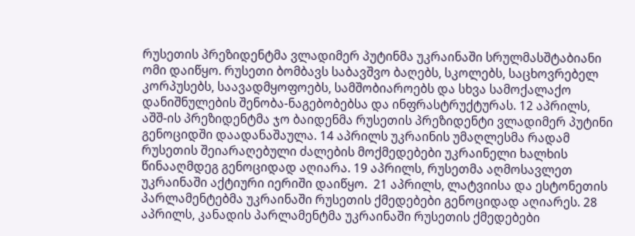რუსეთის პრეზიდენტმა ვლადიმერ პუტინმა უკრაინაში სრულმასშტაბიანი ომი დაიწყო. რუსეთი ბომბავს საბავშვო ბაღებს, სკოლებს, საცხოვრებელ კორპუსებს, საავადმყოფოებს, სამშობიაროებს და სხვა სამოქალაქო დანიშნულების შენობა-ნაგებობებსა და ინფრასტრუქტურას. 12 აპრილს, აშშ-ის პრეზიდენტმა ჯო ბაიდენმა რუსეთის პრეზიდენტი ვლადიმერ პუტინი გენოციდში დაადანაშაულა. 14 აპრილს უკრაინის უმაღლესმა რადამ რუსეთის შეიარაღებული ძალების მოქმედებები უკრაინელი ხალხის წინააღმდეგ გენოციდად აღიარა. 19 აპრილს, რუსეთმა აღმოსავლეთ უკრაინაში აქტიური იერიში დაიწყო.  21 აპრილს, ლატვიისა და ესტონეთის პარლამენტებმა უკრაინაში რუსეთის ქმედებები გენოციდად აღიარეს. 28 აპრილს, კანადის პარლამენტმა უკრაინაში რუსეთის ქმედებები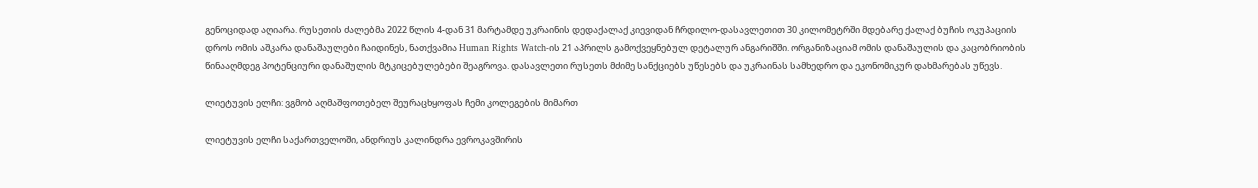გენოციდად აღიარა. რუსეთის ძალებმა 2022 წლის 4-დან 31 მარტამდე უკრაინის დედაქალაქ კიევიდან ჩრდილო-დასავლეთით 30 კილომეტრში მდებარე ქალაქ ბუჩის ოკუპაციის დროს ომის აშკარა დანაშაულები ჩაიდინეს, ნათქვამია Human Rights Watch-ის 21 აპრილს გამოქვეყნებულ დეტალურ ანგარიშში. ორგანიზაციამ ომის დანაშაულის და კაცობრიობის წინააღმდეგ პოტენციური დანაშულის მტკიცებულებები შეაგროვა. დასავლეთი რუსეთს მძიმე სანქციებს უწესებს და უკრაინას სამხედრო და ეკონომიკურ დახმარებას უწევს.

ლიეტუვის ელჩი: ვგმობ აღმაშფოთებელ შეურაცხყოფას ჩემი კოლეგების მიმართ

ლიეტუვის ელჩი საქართველოში, ანდრიუს კალინდრა ევროკავშირის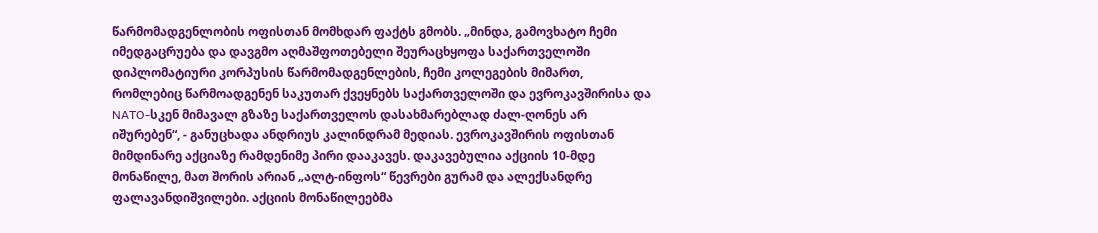წარმომადგენლობის ოფისთან მომხდარ ფაქტს გმობს. „მინდა, გამოვხატო ჩემი იმედგაცრუება და დავგმო აღმაშფოთებელი შეურაცხყოფა საქართველოში დიპლომატიური კორპუსის წარმომადგენლების, ჩემი კოლეგების მიმართ, რომლებიც წარმოადგენენ საკუთარ ქვეყნებს საქართველოში და ევროკავშირისა და NATO-სკენ მიმავალ გზაზე საქართველოს დასახმარებლად ძალ-ღონეს არ იშურებენ“, - განუცხადა ანდრიუს კალინდრამ მედიას. ევროკავშირის ოფისთან მიმდინარე აქციაზე რამდენიმე პირი დააკავეს. დაკავებულია აქციის 10-მდე მონაწილე, მათ შორის არიან „ალტ-ინფოს“ წევრები გურამ და ალექსანდრე ფალავანდიშვილები. აქციის მონაწილეებმა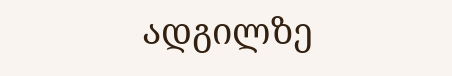ადგილზე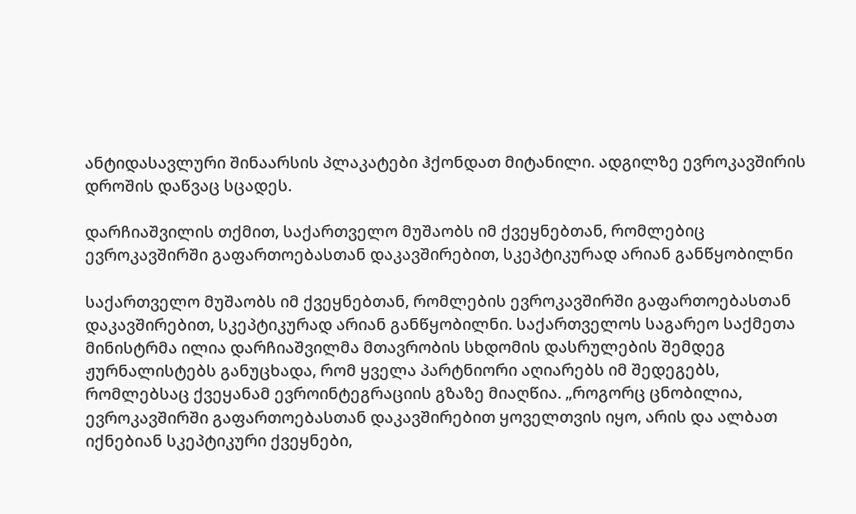ანტიდასავლური შინაარსის პლაკატები ჰქონდათ მიტანილი. ადგილზე ევროკავშირის დროშის დაწვაც სცადეს.

დარჩიაშვილის თქმით, საქართველო მუშაობს იმ ქვეყნებთან, რომლებიც ევროკავშირში გაფართოებასთან დაკავშირებით, სკეპტიკურად არიან განწყობილნი

საქართველო მუშაობს იმ ქვეყნებთან, რომლების ევროკავშირში გაფართოებასთან დაკავშირებით, სკეპტიკურად არიან განწყობილნი. საქართველოს საგარეო საქმეთა მინისტრმა ილია დარჩიაშვილმა მთავრობის სხდომის დასრულების შემდეგ ჟურნალისტებს განუცხადა, რომ ყველა პარტნიორი აღიარებს იმ შედეგებს, რომლებსაც ქვეყანამ ევროინტეგრაციის გზაზე მიაღწია. „როგორც ცნობილია, ევროკავშირში გაფართოებასთან დაკავშირებით ყოველთვის იყო, არის და ალბათ იქნებიან სკეპტიკური ქვეყნები,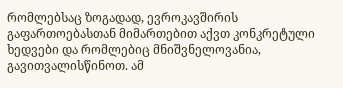რომლებსაც ზოგადად, ევროკავშირის გაფართოებასთან მიმართებით აქვთ კონკრეტული ხედვები და რომლებიც მნიშვნელოვანია, გავითვალისწინოთ. ამ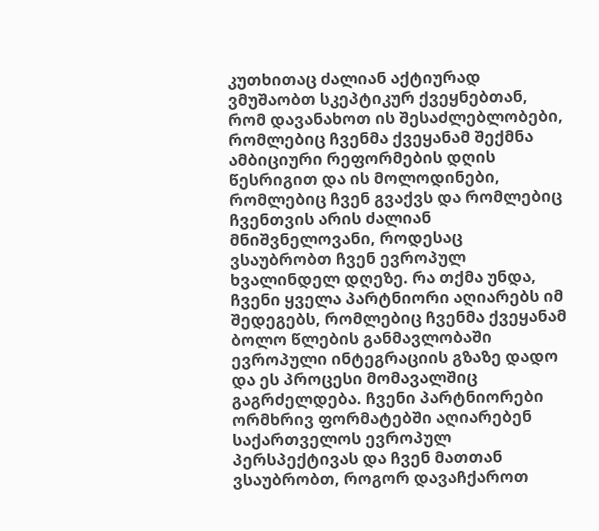კუთხითაც ძალიან აქტიურად ვმუშაობთ სკეპტიკურ ქვეყნებთან, რომ დავანახოთ ის შესაძლებლობები, რომლებიც ჩვენმა ქვეყანამ შექმნა ამბიციური რეფორმების დღის წესრიგით და ის მოლოდინები, რომლებიც ჩვენ გვაქვს და რომლებიც ჩვენთვის არის ძალიან მნიშვნელოვანი, როდესაც ვსაუბრობთ ჩვენ ევროპულ ხვალინდელ დღეზე. რა თქმა უნდა, ჩვენი ყველა პარტნიორი აღიარებს იმ შედეგებს, რომლებიც ჩვენმა ქვეყანამ ბოლო წლების განმავლობაში ევროპული ინტეგრაციის გზაზე დადო და ეს პროცესი მომავალშიც გაგრძელდება. ჩვენი პარტნიორები ორმხრივ ფორმატებში აღიარებენ საქართველოს ევროპულ პერსპექტივას და ჩვენ მათთან ვსაუბრობთ, როგორ დავაჩქაროთ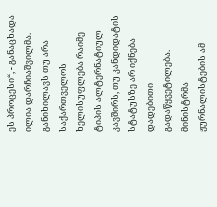ეს პროცესი“, - განაცხადა ილია დარჩიაშვილმა. განიხილავს თუ არა საქართველოს ხელისუფლება რაიმე ტიპის ალტერნატიულ კავშირს, თუ კანდიდატის სტატუსზე არ იქნება დადებითი გადაწყვეტილება. მინისტრმა ჟურნალისტების ამ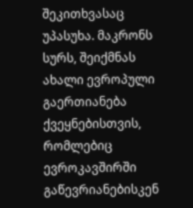შეკითხვასაც უპასუხა. მაკრონს სურს, შეიქმნას ახალი ევროპული გაერთიანება ქვეყნებისთვის, რომლებიც ევროკავშირში გაწევრიანებისკენ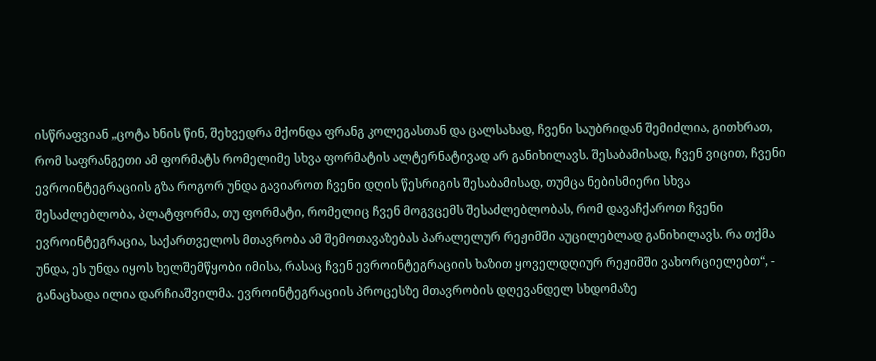ისწრაფვიან „ცოტა ხნის წინ, შეხვედრა მქონდა ფრანგ კოლეგასთან და ცალსახად, ჩვენი საუბრიდან შემიძლია, გითხრათ, რომ საფრანგეთი ამ ფორმატს რომელიმე სხვა ფორმატის ალტერნატივად არ განიხილავს. შესაბამისად, ჩვენ ვიცით, ჩვენი ევროინტეგრაციის გზა როგორ უნდა გავიაროთ ჩვენი დღის წესრიგის შესაბამისად, თუმცა ნებისმიერი სხვა შესაძლებლობა, პლატფორმა, თუ ფორმატი, რომელიც ჩვენ მოგვცემს შესაძლებლობას, რომ დავაჩქაროთ ჩვენი ევროინტეგრაცია, საქართველოს მთავრობა ამ შემოთავაზებას პარალელურ რეჟიმში აუცილებლად განიხილავს. რა თქმა უნდა, ეს უნდა იყოს ხელშემწყობი იმისა, რასაც ჩვენ ევროინტეგრაციის ხაზით ყოველდღიურ რეჟიმში ვახორციელებთ“, - განაცხადა ილია დარჩიაშვილმა. ევროინტეგრაციის პროცესზე მთავრობის დღევანდელ სხდომაზე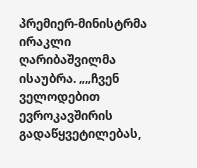პრემიერ-მინისტრმა ირაკლი ღარიბაშვილმა ისაუბრა. „„ჩვენ ველოდებით ევროკავშირის გადაწყვეტილებას,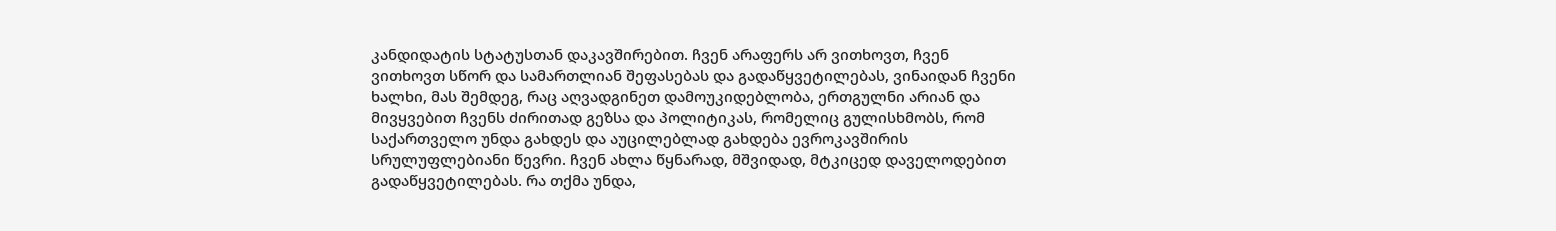კანდიდატის სტატუსთან დაკავშირებით. ჩვენ არაფერს არ ვითხოვთ, ჩვენ ვითხოვთ სწორ და სამართლიან შეფასებას და გადაწყვეტილებას, ვინაიდან ჩვენი ხალხი, მას შემდეგ, რაც აღვადგინეთ დამოუკიდებლობა, ერთგულნი არიან და მივყვებით ჩვენს ძირითად გეზსა და პოლიტიკას, რომელიც გულისხმობს, რომ საქართველო უნდა გახდეს და აუცილებლად გახდება ევროკავშირის სრულუფლებიანი წევრი. ჩვენ ახლა წყნარად, მშვიდად, მტკიცედ დაველოდებით გადაწყვეტილებას. რა თქმა უნდა,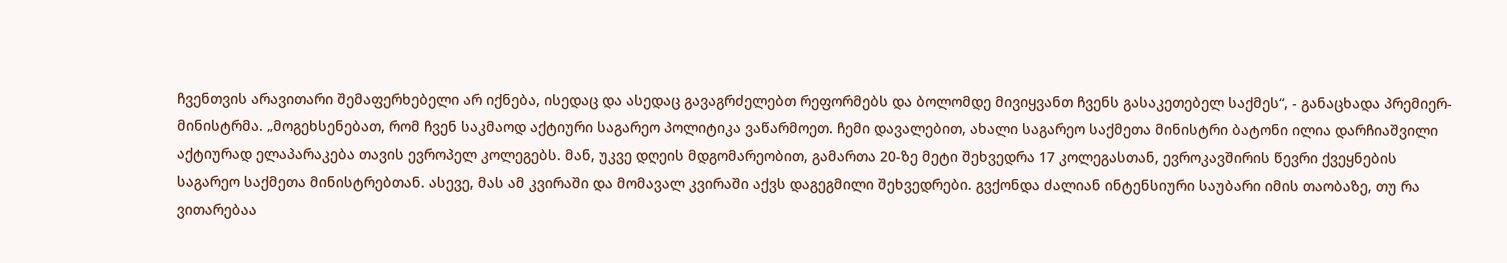ჩვენთვის არავითარი შემაფერხებელი არ იქნება, ისედაც და ასედაც გავაგრძელებთ რეფორმებს და ბოლომდე მივიყვანთ ჩვენს გასაკეთებელ საქმეს“, - განაცხადა პრემიერ-მინისტრმა. „მოგეხსენებათ, რომ ჩვენ საკმაოდ აქტიური საგარეო პოლიტიკა ვაწარმოეთ. ჩემი დავალებით, ახალი საგარეო საქმეთა მინისტრი ბატონი ილია დარჩიაშვილი აქტიურად ელაპარაკება თავის ევროპელ კოლეგებს. მან, უკვე დღეის მდგომარეობით, გამართა 20-ზე მეტი შეხვედრა 17 კოლეგასთან, ევროკავშირის წევრი ქვეყნების საგარეო საქმეთა მინისტრებთან. ასევე, მას ამ კვირაში და მომავალ კვირაში აქვს დაგეგმილი შეხვედრები. გვქონდა ძალიან ინტენსიური საუბარი იმის თაობაზე, თუ რა ვითარებაა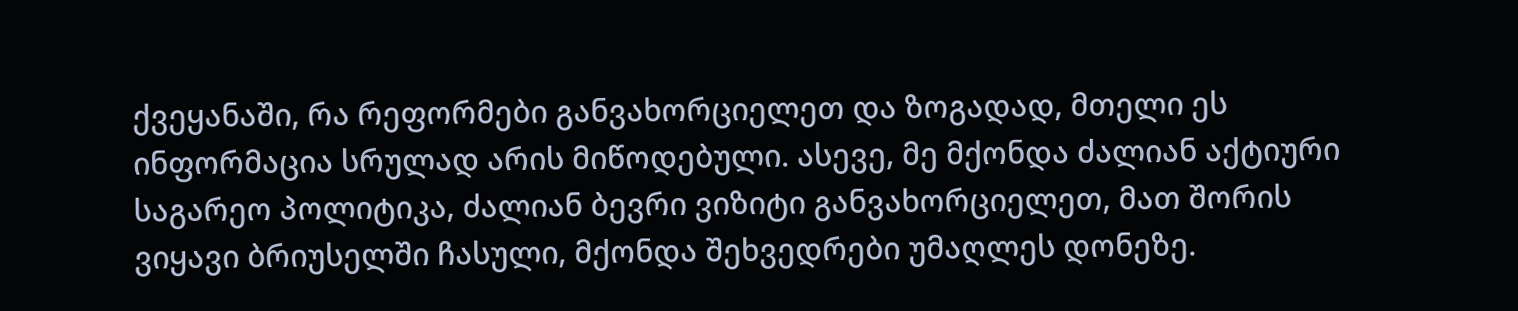ქვეყანაში, რა რეფორმები განვახორციელეთ და ზოგადად, მთელი ეს ინფორმაცია სრულად არის მიწოდებული. ასევე, მე მქონდა ძალიან აქტიური საგარეო პოლიტიკა, ძალიან ბევრი ვიზიტი განვახორციელეთ, მათ შორის ვიყავი ბრიუსელში ჩასული, მქონდა შეხვედრები უმაღლეს დონეზე.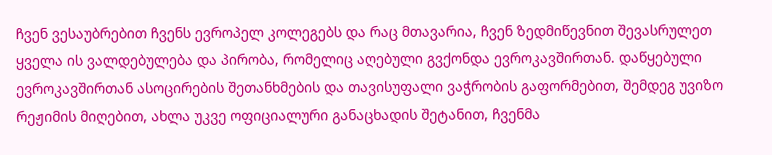ჩვენ ვესაუბრებით ჩვენს ევროპელ კოლეგებს და რაც მთავარია, ჩვენ ზედმიწევნით შევასრულეთ ყველა ის ვალდებულება და პირობა, რომელიც აღებული გვქონდა ევროკავშირთან. დაწყებული ევროკავშირთან ასოცირების შეთანხმების და თავისუფალი ვაჭრობის გაფორმებით, შემდეგ უვიზო რეჟიმის მიღებით, ახლა უკვე ოფიციალური განაცხადის შეტანით, ჩვენმა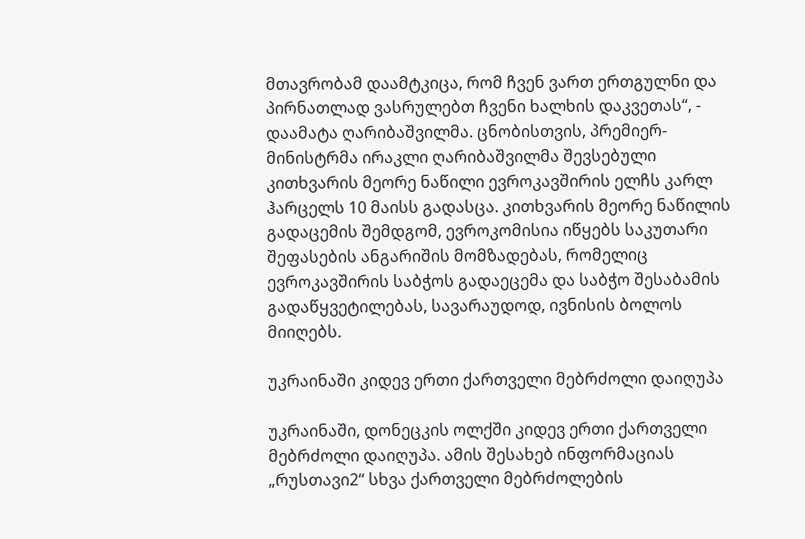მთავრობამ დაამტკიცა, რომ ჩვენ ვართ ერთგულნი და პირნათლად ვასრულებთ ჩვენი ხალხის დაკვეთას“, - დაამატა ღარიბაშვილმა. ცნობისთვის, პრემიერ-მინისტრმა ირაკლი ღარიბაშვილმა შევსებული კითხვარის მეორე ნაწილი ევროკავშირის ელჩს კარლ ჰარცელს 10 მაისს გადასცა. კითხვარის მეორე ნაწილის გადაცემის შემდგომ, ევროკომისია იწყებს საკუთარი შეფასების ანგარიშის მომზადებას, რომელიც ევროკავშირის საბჭოს გადაეცემა და საბჭო შესაბამის გადაწყვეტილებას, სავარაუდოდ, ივნისის ბოლოს მიიღებს.

უკრაინაში კიდევ ერთი ქართველი მებრძოლი დაიღუპა

უკრაინაში, დონეცკის ოლქში კიდევ ერთი ქართველი მებრძოლი დაიღუპა. ამის შესახებ ინფორმაციას „რუსთავი2“ სხვა ქართველი მებრძოლების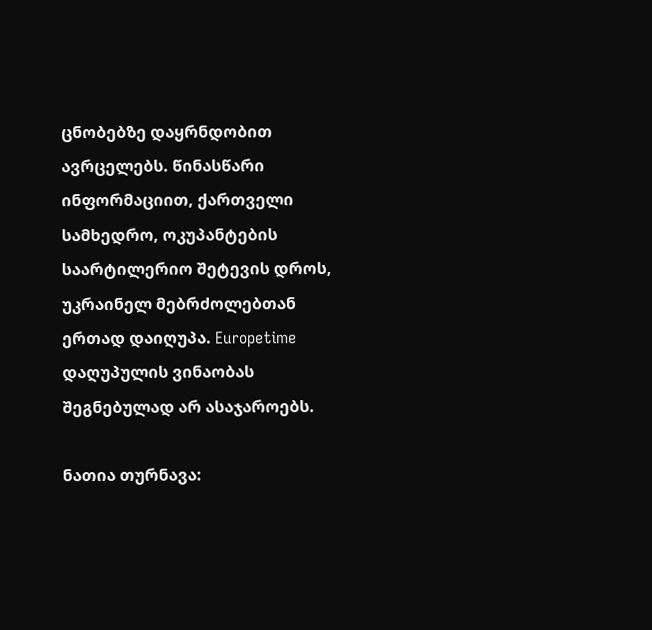ცნობებზე დაყრნდობით ავრცელებს. წინასწარი ინფორმაციით, ქართველი სამხედრო, ოკუპანტების საარტილერიო შეტევის დროს, უკრაინელ მებრძოლებთან ერთად დაიღუპა. Europetime დაღუპულის ვინაობას შეგნებულად არ ასაჯაროებს.

ნათია თურნავა: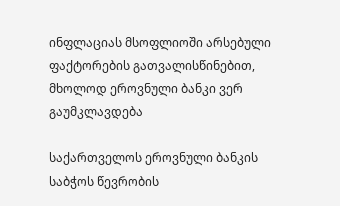ინფლაციას მსოფლიოში არსებული ფაქტორების გათვალისწინებით, მხოლოდ ეროვნული ბანკი ვერ გაუმკლავდება

საქართველოს ეროვნული ბანკის საბჭოს წევრობის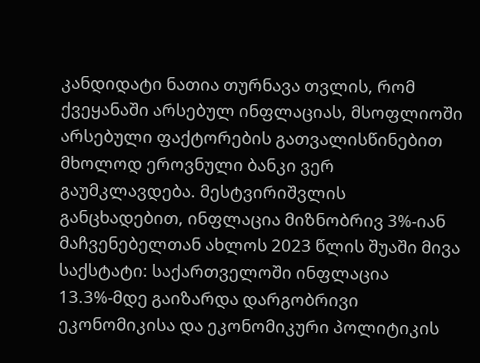კანდიდატი ნათია თურნავა თვლის, რომ ქვეყანაში არსებულ ინფლაციას, მსოფლიოში არსებული ფაქტორების გათვალისწინებით მხოლოდ ეროვნული ბანკი ვერ გაუმკლავდება. მესტვირიშვლის განცხადებით, ინფლაცია მიზნობრივ 3%-იან მაჩვენებელთან ახლოს 2023 წლის შუაში მივა საქსტატი: საქართველოში ინფლაცია 13.3%-მდე გაიზარდა დარგობრივი ეკონომიკისა და ეკონომიკური პოლიტიკის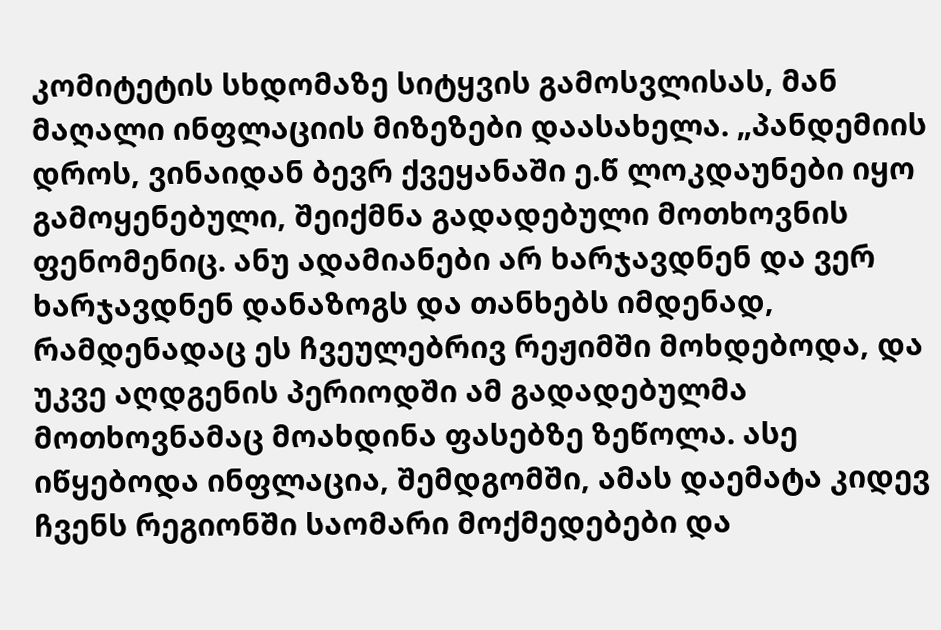კომიტეტის სხდომაზე სიტყვის გამოსვლისას, მან მაღალი ინფლაციის მიზეზები დაასახელა. „პანდემიის დროს, ვინაიდან ბევრ ქვეყანაში ე.წ ლოკდაუნები იყო გამოყენებული, შეიქმნა გადადებული მოთხოვნის ფენომენიც. ანუ ადამიანები არ ხარჯავდნენ და ვერ ხარჯავდნენ დანაზოგს და თანხებს იმდენად, რამდენადაც ეს ჩვეულებრივ რეჟიმში მოხდებოდა, და უკვე აღდგენის პერიოდში ამ გადადებულმა მოთხოვნამაც მოახდინა ფასებზე ზეწოლა. ასე იწყებოდა ინფლაცია, შემდგომში, ამას დაემატა კიდევ ჩვენს რეგიონში საომარი მოქმედებები და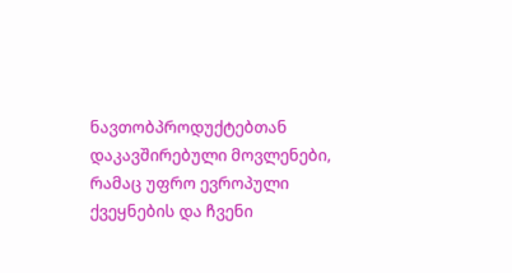ნავთობპროდუქტებთან დაკავშირებული მოვლენები, რამაც უფრო ევროპული ქვეყნების და ჩვენი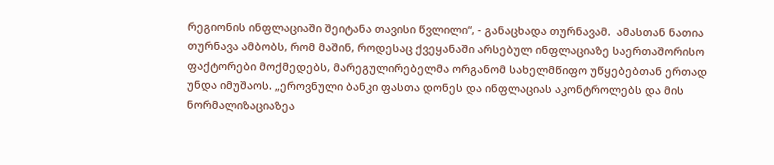რეგიონის ინფლაციაში შეიტანა თავისი წვლილი“, - განაცხადა თურნავამ.  ამასთან ნათია თურნავა ამბობს, რომ მაშინ, როდესაც ქვეყანაში არსებულ ინფლაციაზე საერთაშორისო ფაქტორები მოქმედებს, მარეგულირებელმა ორგანომ სახელმწიფო უწყებებთან ერთად უნდა იმუშაოს. „ეროვნული ბანკი ფასთა დონეს და ინფლაციას აკონტროლებს და მის ნორმალიზაციაზეა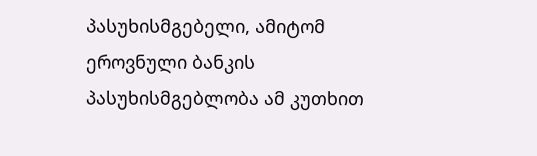პასუხისმგებელი, ამიტომ ეროვნული ბანკის პასუხისმგებლობა ამ კუთხით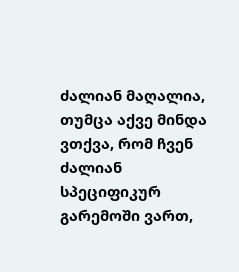ძალიან მაღალია, თუმცა აქვე მინდა ვთქვა, რომ ჩვენ ძალიან სპეციფიკურ გარემოში ვართ,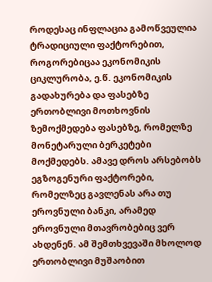როდესაც ინფლაცია გამოწვეულია ტრადიციული ფაქტორებით, როგორებიცაა ეკონომიკის ციკლურობა, ე.წ. ეკონომიკის გადახურება და ფასებზე ერთობლივი მოთხოვნის ზემოქმედება ფასებზე, რომელზე მონეტარული ბერკეტები მოქმედებს. ამავე დროს არსებობს ეგზოგენური ფაქტორები, რომელზეც გავლენას არა თუ ეროვნული ბანკი, არამედ ეროვნული მთავრობებიც ვერ ახდენენ. ამ შემთხვევაში მხოლოდ ერთობლივი მუშაობით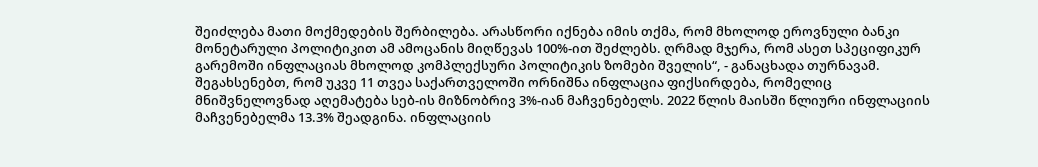შეიძლება მათი მოქმედების შერბილება. არასწორი იქნება იმის თქმა, რომ მხოლოდ ეროვნული ბანკი მონეტარული პოლიტიკით ამ ამოცანის მიღწევას 100%-ით შეძლებს. ღრმად მჯერა, რომ ასეთ სპეციფიკურ გარემოში ინფლაციას მხოლოდ კომპლექსური პოლიტიკის ზომები შველის“, - განაცხადა თურნავამ. შეგახსენებთ, რომ უკვე 11 თვეა საქართველოში ორნიშნა ინფლაცია ფიქსირდება, რომელიც მნიშვნელოვნად აღემატება სებ-ის მიზნობრივ 3%-იან მაჩვენებელს. 2022 წლის მაისში წლიური ინფლაციის მაჩვენებელმა 13.3% შეადგინა. ინფლაციის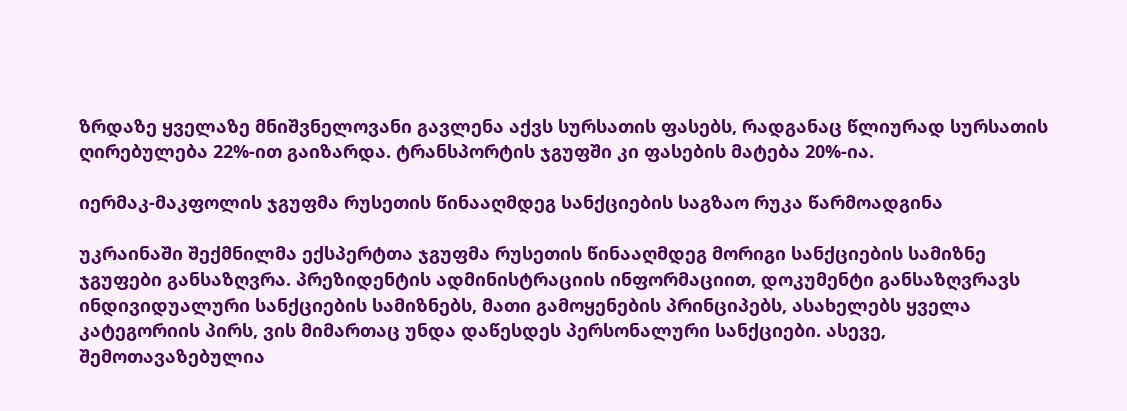ზრდაზე ყველაზე მნიშვნელოვანი გავლენა აქვს სურსათის ფასებს, რადგანაც წლიურად სურსათის ღირებულება 22%-ით გაიზარდა. ტრანსპორტის ჯგუფში კი ფასების მატება 20%-ია.

იერმაკ-მაკფოლის ჯგუფმა რუსეთის წინააღმდეგ სანქციების საგზაო რუკა წარმოადგინა

უკრაინაში შექმნილმა ექსპერტთა ჯგუფმა რუსეთის წინააღმდეგ მორიგი სანქციების სამიზნე ჯგუფები განსაზღვრა. პრეზიდენტის ადმინისტრაციის ინფორმაციით, დოკუმენტი განსაზღვრავს ინდივიდუალური სანქციების სამიზნებს, მათი გამოყენების პრინციპებს, ასახელებს ყველა კატეგორიის პირს, ვის მიმართაც უნდა დაწესდეს პერსონალური სანქციები. ასევე, შემოთავაზებულია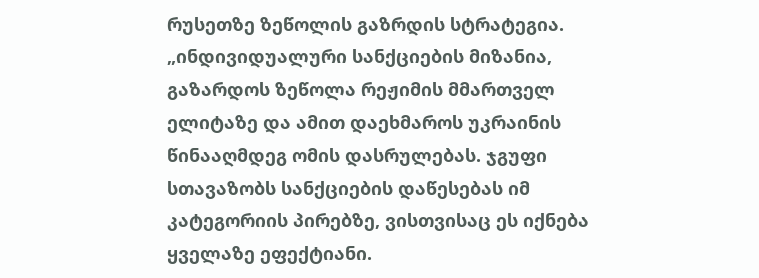რუსეთზე ზეწოლის გაზრდის სტრატეგია. „ინდივიდუალური სანქციების მიზანია, გაზარდოს ზეწოლა რეჟიმის მმართველ ელიტაზე და ამით დაეხმაროს უკრაინის წინააღმდეგ ომის დასრულებას. ჯგუფი სთავაზობს სანქციების დაწესებას იმ კატეგორიის პირებზე, ვისთვისაც ეს იქნება ყველაზე ეფექტიანი.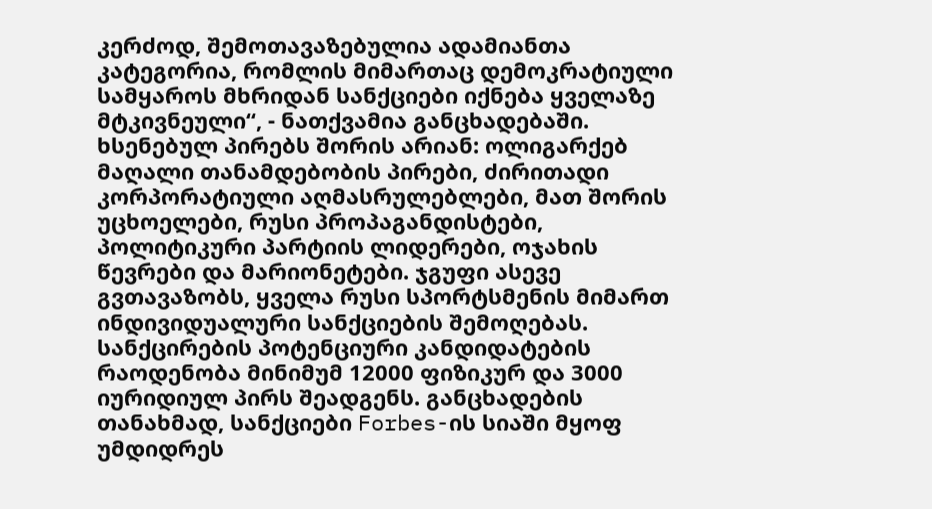კერძოდ, შემოთავაზებულია ადამიანთა კატეგორია, რომლის მიმართაც დემოკრატიული სამყაროს მხრიდან სანქციები იქნება ყველაზე მტკივნეული“, - ნათქვამია განცხადებაში. ხსენებულ პირებს შორის არიან: ოლიგარქებ მაღალი თანამდებობის პირები, ძირითადი კორპორატიული აღმასრულებლები, მათ შორის უცხოელები, რუსი პროპაგანდისტები, პოლიტიკური პარტიის ლიდერები, ოჯახის წევრები და მარიონეტები. ჯგუფი ასევე გვთავაზობს, ყველა რუსი სპორტსმენის მიმართ ინდივიდუალური სანქციების შემოღებას. სანქცირების პოტენციური კანდიდატების რაოდენობა მინიმუმ 12000 ფიზიკურ და 3000 იურიდიულ პირს შეადგენს. განცხადების თანახმად, სანქციები Forbes-ის სიაში მყოფ უმდიდრეს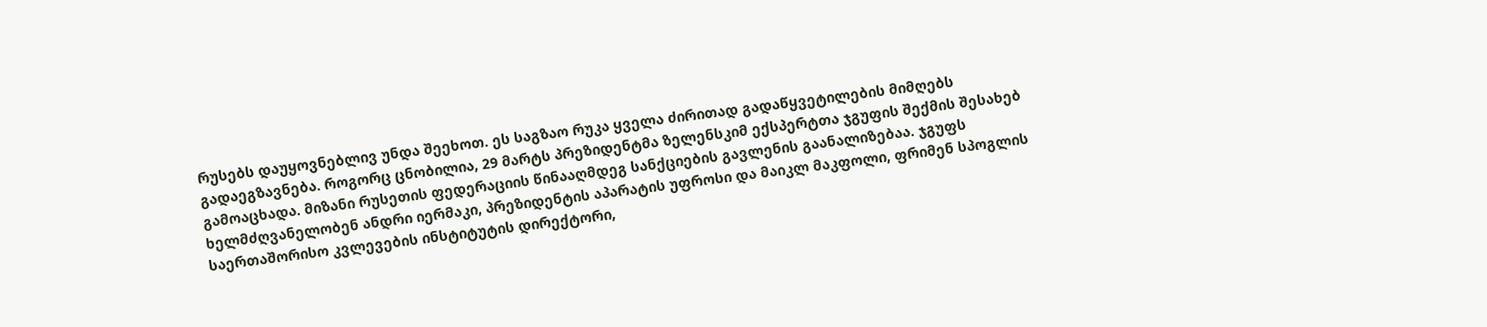რუსებს დაუყოვნებლივ უნდა შეეხოთ. ეს საგზაო რუკა ყველა ძირითად გადაწყვეტილების მიმღებს გადაეგზავნება. როგორც ცნობილია, 29 მარტს პრეზიდენტმა ზელენსკიმ ექსპერტთა ჯგუფის შექმის შესახებ გამოაცხადა. მიზანი რუსეთის ფედერაციის წინააღმდეგ სანქციების გავლენის გაანალიზებაა. ჯგუფს ხელმძღვანელობენ ანდრი იერმაკი, პრეზიდენტის აპარატის უფროსი და მაიკლ მაკფოლი, ფრიმენ სპოგლის საერთაშორისო კვლევების ინსტიტუტის დირექტორი,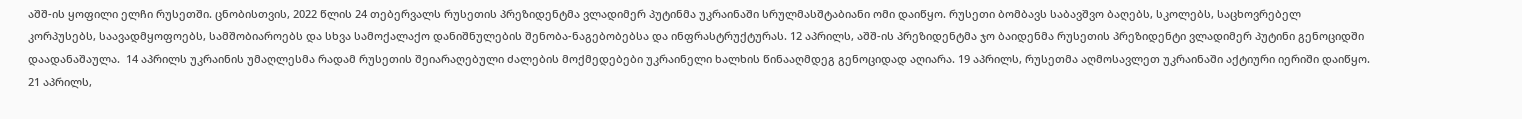აშშ-ის ყოფილი ელჩი რუსეთში. ცნობისთვის, 2022 წლის 24 თებერვალს რუსეთის პრეზიდენტმა ვლადიმერ პუტინმა უკრაინაში სრულმასშტაბიანი ომი დაიწყო. რუსეთი ბომბავს საბავშვო ბაღებს, სკოლებს, საცხოვრებელ კორპუსებს, საავადმყოფოებს, სამშობიაროებს და სხვა სამოქალაქო დანიშნულების შენობა-ნაგებობებსა და ინფრასტრუქტურას. 12 აპრილს, აშშ-ის პრეზიდენტმა ჯო ბაიდენმა რუსეთის პრეზიდენტი ვლადიმერ პუტინი გენოციდში დაადანაშაულა.  14 აპრილს უკრაინის უმაღლესმა რადამ რუსეთის შეიარაღებული ძალების მოქმედებები უკრაინელი ხალხის წინააღმდეგ გენოციდად აღიარა. 19 აპრილს, რუსეთმა აღმოსავლეთ უკრაინაში აქტიური იერიში დაიწყო.  21 აპრილს,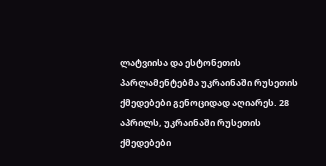ლატვიისა და ესტონეთის პარლამენტებმა უკრაინაში რუსეთის ქმედებები გენოციდად აღიარეს. 28 აპრილს, უკრაინაში რუსეთის ქმედებები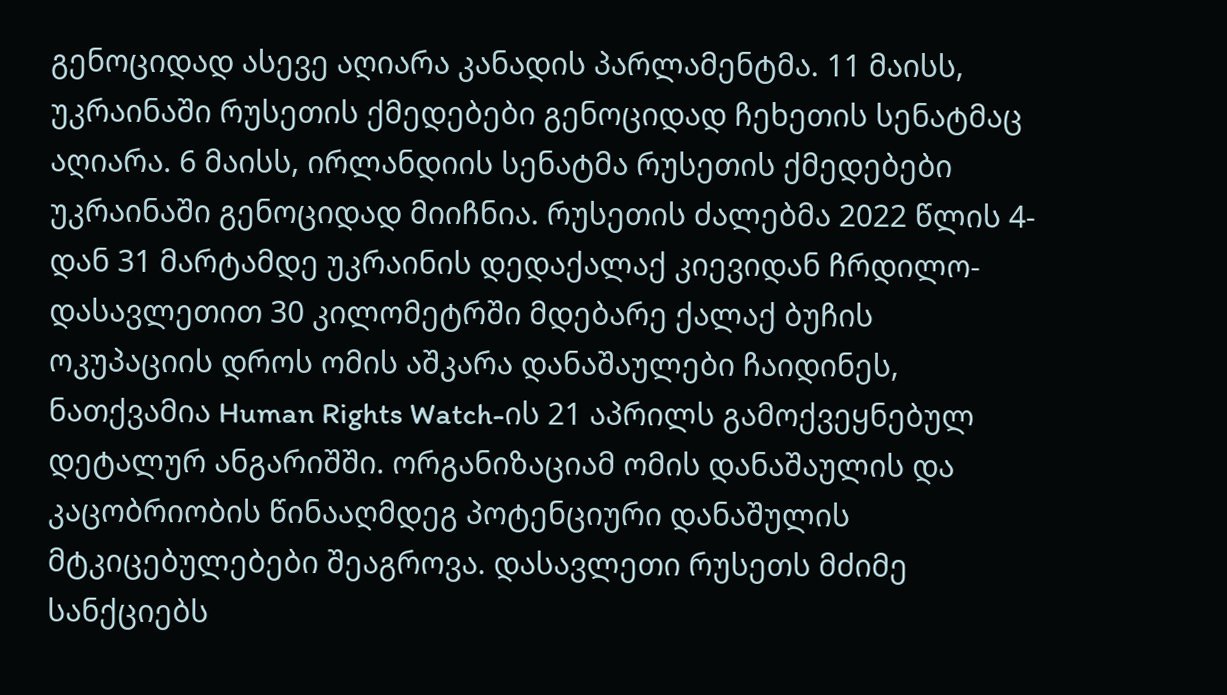გენოციდად ასევე აღიარა კანადის პარლამენტმა. 11 მაისს, უკრაინაში რუსეთის ქმედებები გენოციდად ჩეხეთის სენატმაც აღიარა. 6 მაისს, ირლანდიის სენატმა რუსეთის ქმედებები უკრაინაში გენოციდად მიიჩნია. რუსეთის ძალებმა 2022 წლის 4-დან 31 მარტამდე უკრაინის დედაქალაქ კიევიდან ჩრდილო-დასავლეთით 30 კილომეტრში მდებარე ქალაქ ბუჩის ოკუპაციის დროს ომის აშკარა დანაშაულები ჩაიდინეს, ნათქვამია Human Rights Watch-ის 21 აპრილს გამოქვეყნებულ დეტალურ ანგარიშში. ორგანიზაციამ ომის დანაშაულის და კაცობრიობის წინააღმდეგ პოტენციური დანაშულის მტკიცებულებები შეაგროვა. დასავლეთი რუსეთს მძიმე სანქციებს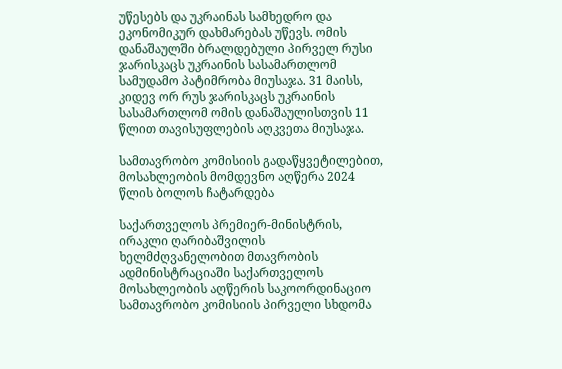უწესებს და უკრაინას სამხედრო და ეკონომიკურ დახმარებას უწევს. ომის დანაშაულში ბრალდებული პირველ რუსი ჯარისკაცს უკრაინის სასამართლომ სამუდამო პატიმრობა მიუსაჯა. 31 მაისს, კიდევ ორ რუს ჯარისკაცს უკრაინის სასამართლომ ომის დანაშაულისთვის 11 წლით თავისუფლების აღკვეთა მიუსაჯა.

სამთავრობო კომისიის გადაწყვეტილებით, მოსახლეობის მომდევნო აღწერა 2024 წლის ბოლოს ჩატარდება

საქართველოს პრემიერ-მინისტრის, ირაკლი ღარიბაშვილის ხელმძღვანელობით მთავრობის ადმინისტრაციაში საქართველოს მოსახლეობის აღწერის საკოორდინაციო სამთავრობო კომისიის პირველი სხდომა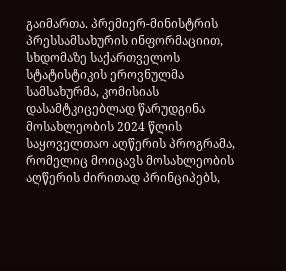გაიმართა. პრემიერ-მინისტრის პრესსამსახურის ინფორმაციით, სხდომაზე საქართველოს სტატისტიკის ეროვნულმა სამსახურმა, კომისიას დასამტკიცებლად წარუდგინა მოსახლეობის 2024 წლის საყოველთაო აღწერის პროგრამა, რომელიც მოიცავს მოსახლეობის აღწერის ძირითად პრინციპებს,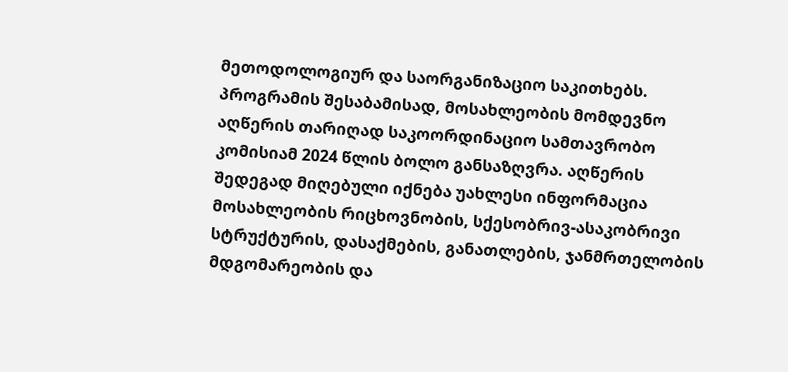მეთოდოლოგიურ და საორგანიზაციო საკითხებს. პროგრამის შესაბამისად, მოსახლეობის მომდევნო აღწერის თარიღად საკოორდინაციო სამთავრობო კომისიამ 2024 წლის ბოლო განსაზღვრა. აღწერის შედეგად მიღებული იქნება უახლესი ინფორმაცია მოსახლეობის რიცხოვნობის, სქესობრივ-ასაკობრივი სტრუქტურის, დასაქმების, განათლების, ჯანმრთელობის მდგომარეობის და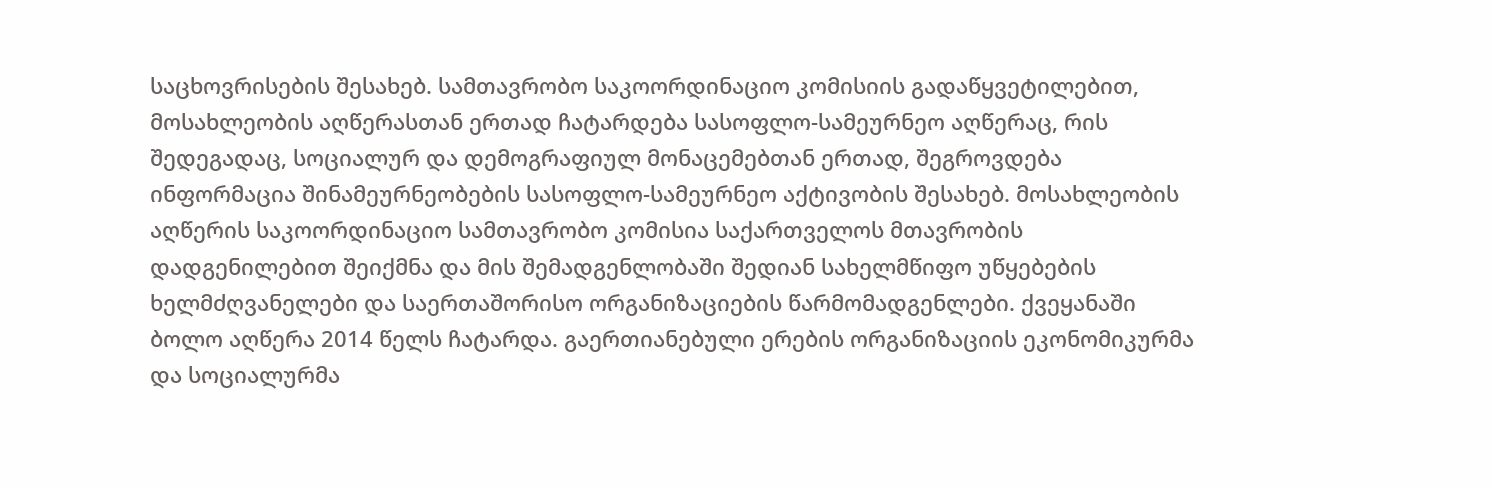საცხოვრისების შესახებ. სამთავრობო საკოორდინაციო კომისიის გადაწყვეტილებით, მოსახლეობის აღწერასთან ერთად ჩატარდება სასოფლო-სამეურნეო აღწერაც, რის შედეგადაც, სოციალურ და დემოგრაფიულ მონაცემებთან ერთად, შეგროვდება ინფორმაცია შინამეურნეობების სასოფლო-სამეურნეო აქტივობის შესახებ. მოსახლეობის აღწერის საკოორდინაციო სამთავრობო კომისია საქართველოს მთავრობის დადგენილებით შეიქმნა და მის შემადგენლობაში შედიან სახელმწიფო უწყებების ხელმძღვანელები და საერთაშორისო ორგანიზაციების წარმომადგენლები. ქვეყანაში ბოლო აღწერა 2014 წელს ჩატარდა. გაერთიანებული ერების ორგანიზაციის ეკონომიკურმა და სოციალურმა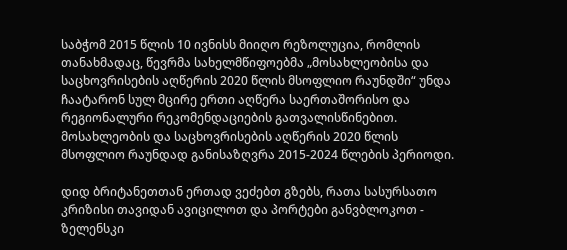საბჭომ 2015 წლის 10 ივნისს მიიღო რეზოლუცია, რომლის თანახმადაც, წევრმა სახელმწიფოებმა „მოსახლეობისა და საცხოვრისების აღწერის 2020 წლის მსოფლიო რაუნდში“ უნდა ჩაატარონ სულ მცირე ერთი აღწერა საერთაშორისო და რეგიონალური რეკომენდაციების გათვალისწინებით. მოსახლეობის და საცხოვრისების აღწერის 2020 წლის მსოფლიო რაუნდად განისაზღვრა 2015-2024 წლების პერიოდი.

დიდ ბრიტანეთთან ერთად ვეძებთ გზებს, რათა სასურსათო კრიზისი თავიდან ავიცილოთ და პორტები განვბლოკოთ - ზელენსკი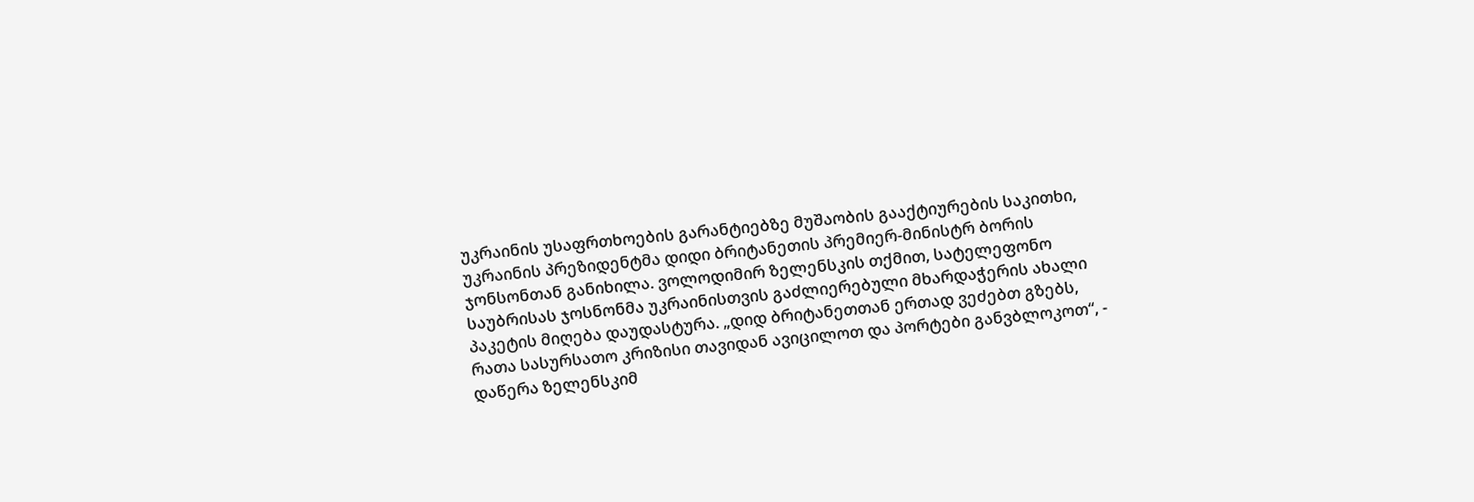უკრაინის უსაფრთხოების გარანტიებზე მუშაობის გააქტიურების საკითხი, უკრაინის პრეზიდენტმა დიდი ბრიტანეთის პრემიერ-მინისტრ ბორის ჯონსონთან განიხილა. ვოლოდიმირ ზელენსკის თქმით, სატელეფონო საუბრისას ჯოსნონმა უკრაინისთვის გაძლიერებული მხარდაჭერის ახალი პაკეტის მიღება დაუდასტურა. „დიდ ბრიტანეთთან ერთად ვეძებთ გზებს, რათა სასურსათო კრიზისი თავიდან ავიცილოთ და პორტები განვბლოკოთ“, - დაწერა ზელენსკიმ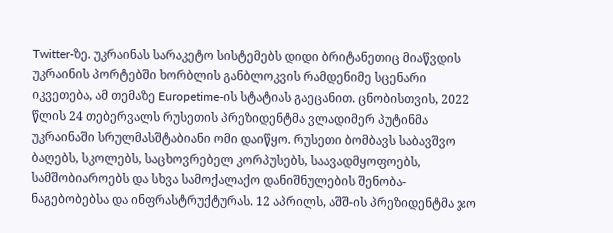Twitter-ზე. უკრაინას სარაკეტო სისტემებს დიდი ბრიტანეთიც მიაწვდის უკრაინის პორტებში ხორბლის განბლოკვის რამდენიმე სცენარი იკვეთება, ამ თემაზე Europetime-ის სტატიას გაეცანით. ცნობისთვის, 2022 წლის 24 თებერვალს რუსეთის პრეზიდენტმა ვლადიმერ პუტინმა უკრაინაში სრულმასშტაბიანი ომი დაიწყო. რუსეთი ბომბავს საბავშვო ბაღებს, სკოლებს, საცხოვრებელ კორპუსებს, საავადმყოფოებს, სამშობიაროებს და სხვა სამოქალაქო დანიშნულების შენობა-ნაგებობებსა და ინფრასტრუქტურას. 12 აპრილს, აშშ-ის პრეზიდენტმა ჯო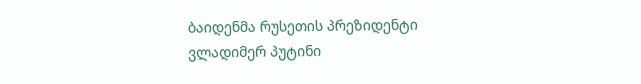ბაიდენმა რუსეთის პრეზიდენტი ვლადიმერ პუტინი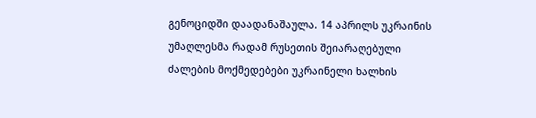გენოციდში დაადანაშაულა. 14 აპრილს უკრაინის უმაღლესმა რადამ რუსეთის შეიარაღებული ძალების მოქმედებები უკრაინელი ხალხის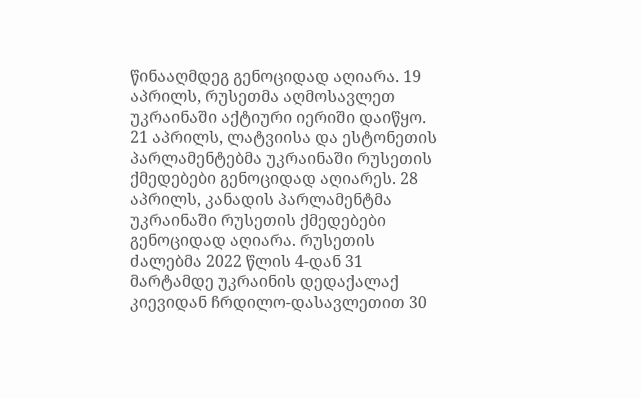წინააღმდეგ გენოციდად აღიარა. 19 აპრილს, რუსეთმა აღმოსავლეთ უკრაინაში აქტიური იერიში დაიწყო.  21 აპრილს, ლატვიისა და ესტონეთის პარლამენტებმა უკრაინაში რუსეთის ქმედებები გენოციდად აღიარეს. 28 აპრილს, კანადის პარლამენტმა უკრაინაში რუსეთის ქმედებები გენოციდად აღიარა. რუსეთის ძალებმა 2022 წლის 4-დან 31 მარტამდე უკრაინის დედაქალაქ კიევიდან ჩრდილო-დასავლეთით 30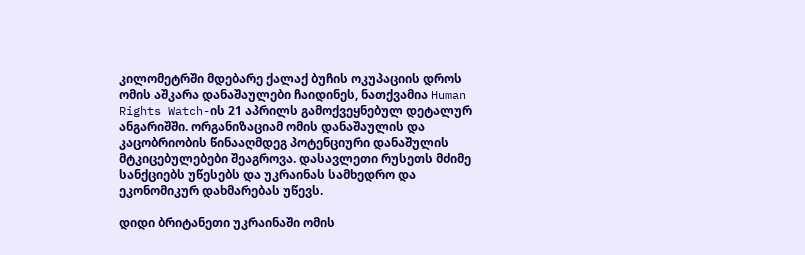კილომეტრში მდებარე ქალაქ ბუჩის ოკუპაციის დროს ომის აშკარა დანაშაულები ჩაიდინეს, ნათქვამია Human Rights Watch-ის 21 აპრილს გამოქვეყნებულ დეტალურ ანგარიშში. ორგანიზაციამ ომის დანაშაულის და კაცობრიობის წინააღმდეგ პოტენციური დანაშულის მტკიცებულებები შეაგროვა. დასავლეთი რუსეთს მძიმე სანქციებს უწესებს და უკრაინას სამხედრო და ეკონომიკურ დახმარებას უწევს.

დიდი ბრიტანეთი უკრაინაში ომის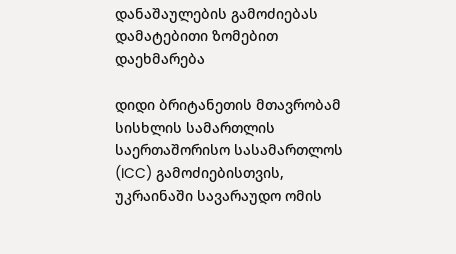დანაშაულების გამოძიებას დამატებითი ზომებით დაეხმარება

დიდი ბრიტანეთის მთავრობამ სისხლის სამართლის საერთაშორისო სასამართლოს (ICC) გამოძიებისთვის, უკრაინაში სავარაუდო ომის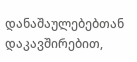დანაშაულებებთან დაკავშირებით,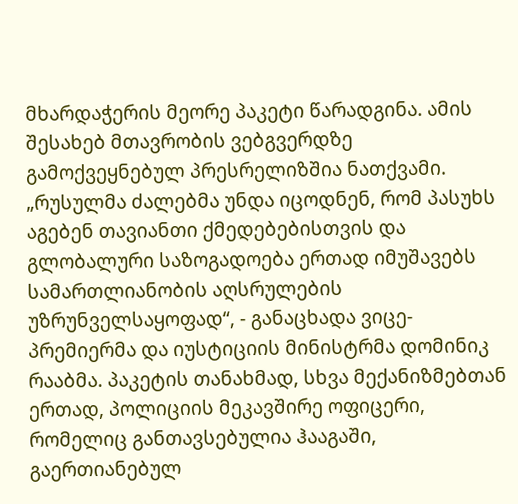მხარდაჭერის მეორე პაკეტი წარადგინა. ამის შესახებ მთავრობის ვებგვერდზე გამოქვეყნებულ პრესრელიზშია ნათქვამი. „რუსულმა ძალებმა უნდა იცოდნენ, რომ პასუხს აგებენ თავიანთი ქმედებებისთვის და გლობალური საზოგადოება ერთად იმუშავებს სამართლიანობის აღსრულების უზრუნველსაყოფად“, - განაცხადა ვიცე-პრემიერმა და იუსტიციის მინისტრმა დომინიკ რააბმა. პაკეტის თანახმად, სხვა მექანიზმებთან ერთად, პოლიციის მეკავშირე ოფიცერი, რომელიც განთავსებულია ჰააგაში, გაერთიანებულ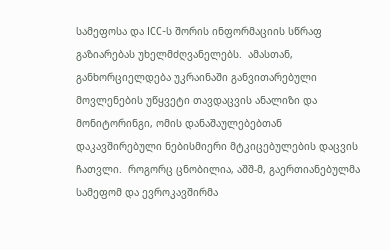სამეფოსა და ICC-ს შორის ინფორმაციის სწრაფ გაზიარებას უხელმძღვანელებს.  ამასთან, განხორციელდება უკრაინაში განვითარებული მოვლენების უწყვეტი თავდაცვის ანალიზი და მონიტორინგი, ომის დანაშაულებებთან დაკავშირებული ნებისმიერი მტკიცებულების დაცვის  ჩათვლი.  როგორც ცნობილია, აშშ-მ, გაერთიანებულმა სამეფომ და ევროკავშირმა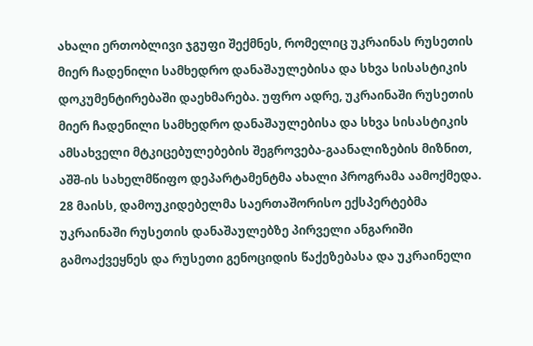ახალი ერთობლივი ჯგუფი შექმნეს, რომელიც უკრაინას რუსეთის მიერ ჩადენილი სამხედრო დანაშაულებისა და სხვა სისასტიკის დოკუმენტირებაში დაეხმარება. უფრო ადრე, უკრაინაში რუსეთის მიერ ჩადენილი სამხედრო დანაშაულებისა და სხვა სისასტიკის ამსახველი მტკიცებულებების შეგროვება-გაანალიზების მიზნით, აშშ-ის სახელმწიფო დეპარტამენტმა ახალი პროგრამა აამოქმედა. 28 მაისს, დამოუკიდებელმა საერთაშორისო ექსპერტებმა უკრაინაში რუსეთის დანაშაულებზე პირველი ანგარიში გამოაქვეყნეს და რუსეთი გენოციდის წაქეზებასა და უკრაინელი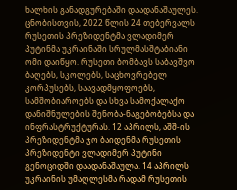ხალხის განადგურებაში დაადანაშაულეს. ცნობისთვის, 2022 წლის 24 თებერვალს რუსეთის პრეზიდენტმა ვლადიმერ პუტინმა უკრაინაში სრულმასშტაბიანი ომი დაიწყო. რუსეთი ბომბავს საბავშვო ბაღებს, სკოლებს, საცხოვრებელ კორპუსებს, საავადმყოფოებს, სამშობიაროებს და სხვა სამოქალაქო დანიშნულების შენობა-ნაგებობებსა და ინფრასტრუქტურას. 12 აპრილს, აშშ-ის პრეზიდენტმა ჯო ბაიდენმა რუსეთის პრეზიდენტი ვლადიმერ პუტინი გენოციდში დაადანაშაულა. 14 აპრილს უკრაინის უმაღლესმა რადამ რუსეთის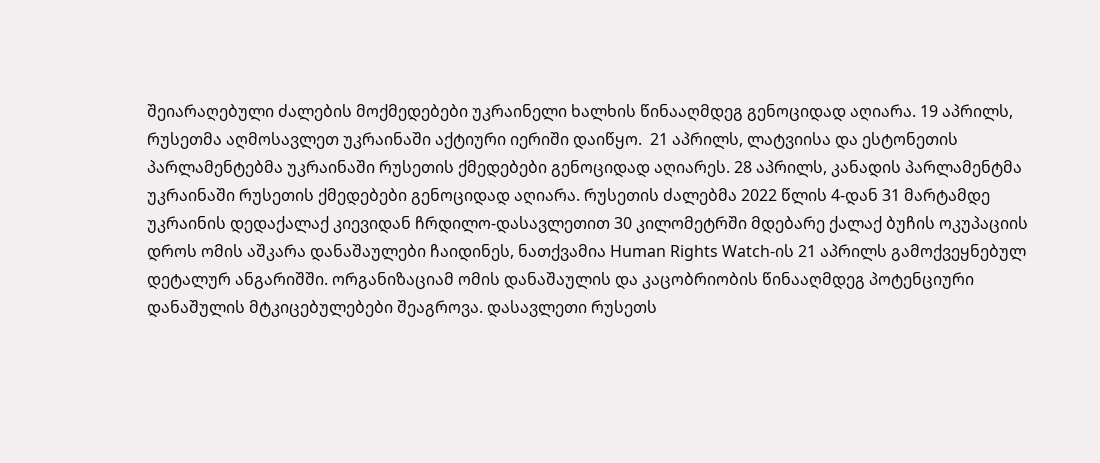შეიარაღებული ძალების მოქმედებები უკრაინელი ხალხის წინააღმდეგ გენოციდად აღიარა. 19 აპრილს, რუსეთმა აღმოსავლეთ უკრაინაში აქტიური იერიში დაიწყო.  21 აპრილს, ლატვიისა და ესტონეთის პარლამენტებმა უკრაინაში რუსეთის ქმედებები გენოციდად აღიარეს. 28 აპრილს, კანადის პარლამენტმა უკრაინაში რუსეთის ქმედებები გენოციდად აღიარა. რუსეთის ძალებმა 2022 წლის 4-დან 31 მარტამდე უკრაინის დედაქალაქ კიევიდან ჩრდილო-დასავლეთით 30 კილომეტრში მდებარე ქალაქ ბუჩის ოკუპაციის დროს ომის აშკარა დანაშაულები ჩაიდინეს, ნათქვამია Human Rights Watch-ის 21 აპრილს გამოქვეყნებულ დეტალურ ანგარიშში. ორგანიზაციამ ომის დანაშაულის და კაცობრიობის წინააღმდეგ პოტენციური დანაშულის მტკიცებულებები შეაგროვა. დასავლეთი რუსეთს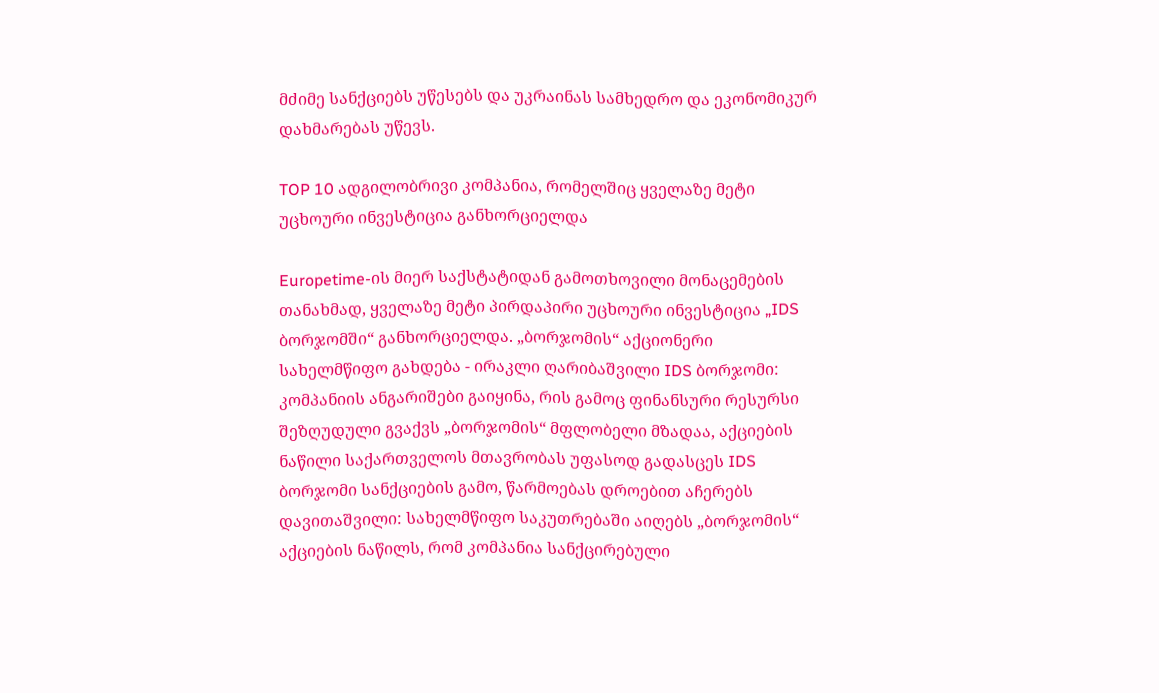მძიმე სანქციებს უწესებს და უკრაინას სამხედრო და ეკონომიკურ დახმარებას უწევს.

TOP 10 ადგილობრივი კომპანია, რომელშიც ყველაზე მეტი უცხოური ინვესტიცია განხორციელდა

Europetime-ის მიერ საქსტატიდან გამოთხოვილი მონაცემების თანახმად, ყველაზე მეტი პირდაპირი უცხოური ინვესტიცია „IDS ბორჯომში“ განხორციელდა. „ბორჯომის“ აქციონერი სახელმწიფო გახდება - ირაკლი ღარიბაშვილი IDS ბორჯომი: კომპანიის ანგარიშები გაიყინა, რის გამოც ფინანსური რესურსი შეზღუდული გვაქვს „ბორჯომის“ მფლობელი მზადაა, აქციების ნაწილი საქართველოს მთავრობას უფასოდ გადასცეს IDS ბორჯომი სანქციების გამო, წარმოებას დროებით აჩერებს დავითაშვილი: სახელმწიფო საკუთრებაში აიღებს „ბორჯომის“ აქციების ნაწილს, რომ კომპანია სანქცირებული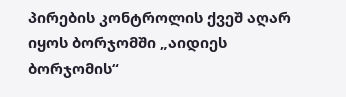პირების კონტროლის ქვეშ აღარ იყოს ბორჯომში „აიდიეს ბორჯომის“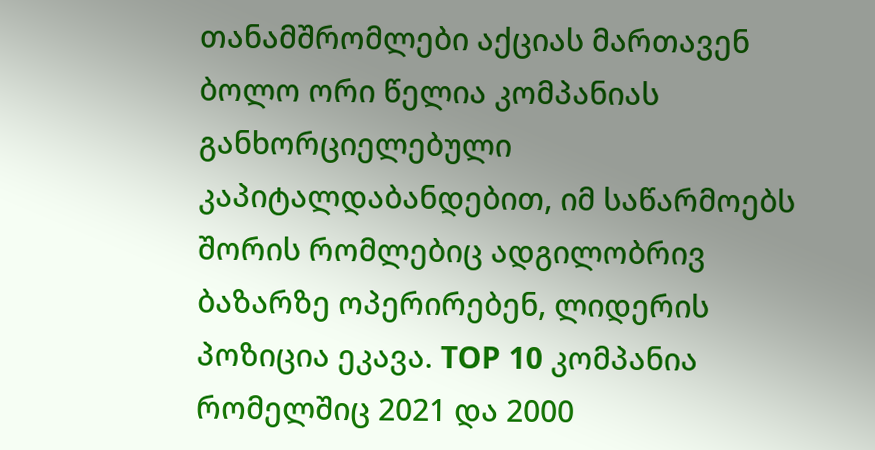თანამშრომლები აქციას მართავენ ბოლო ორი წელია კომპანიას განხორციელებული კაპიტალდაბანდებით, იმ საწარმოებს შორის რომლებიც ადგილობრივ ბაზარზე ოპერირებენ, ლიდერის პოზიცია ეკავა. TOP 10 კომპანია რომელშიც 2021 და 2000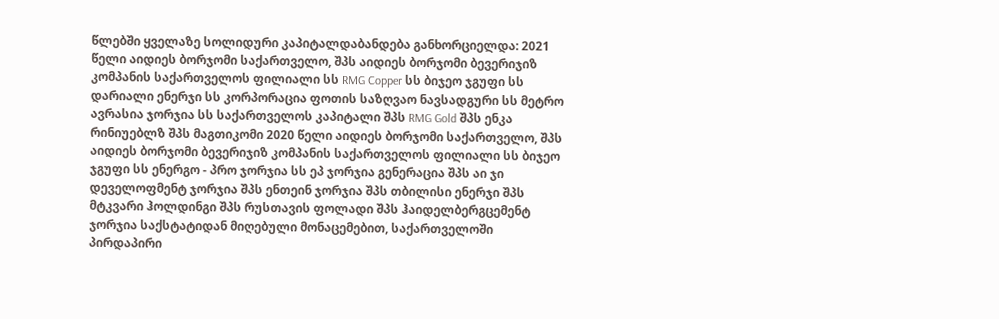წლებში ყველაზე სოლიდური კაპიტალდაბანდება განხორციელდა: 2021 წელი აიდიეს ბორჯომი საქართველო, შპს აიდიეს ბორჯომი ბევერიჯიზ კომპანის საქართველოს ფილიალი სს RMG Copper სს ბიჯეო ჯგუფი სს დარიალი ენერჯი სს კორპორაცია ფოთის საზღვაო ნავსადგური სს მეტრო ავრასია ჯორჯია სს საქართველოს კაპიტალი შპს RMG Gold შპს ენკა რინიუებლზ შპს მაგთიკომი 2020 წელი აიდიეს ბორჯომი საქართველო, შპს აიდიეს ბორჯომი ბევერიჯიზ კომპანის საქართველოს ფილიალი სს ბიჯეო ჯგუფი სს ენერგო - პრო ჯორჯია სს ეპ ჯორჯია გენერაცია შპს აი ჯი დეველოფმენტ ჯორჯია შპს ენთეინ ჯორჯია შპს თბილისი ენერჯი შპს მტკვარი ჰოლდინგი შპს რუსთავის ფოლადი შპს ჰაიდელბერგცემენტ ჯორჯია საქსტატიდან მიღებული მონაცემებით, საქართველოში პირდაპირი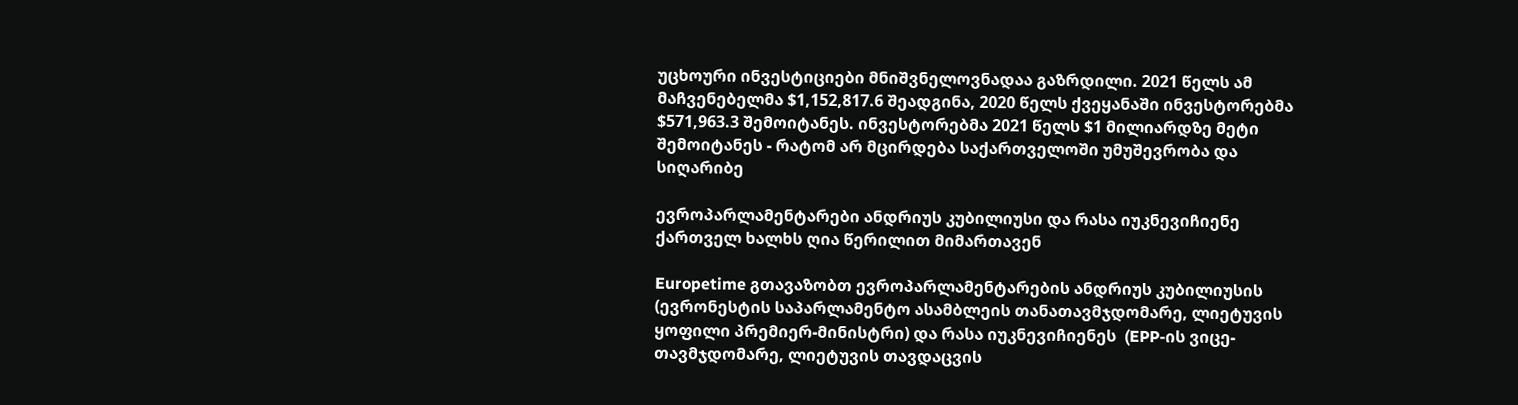უცხოური ინვესტიციები მნიშვნელოვნადაა გაზრდილი. 2021 წელს ამ მაჩვენებელმა $1,152,817.6 შეადგინა, 2020 წელს ქვეყანაში ინვესტორებმა $571,963.3 შემოიტანეს. ინვესტორებმა 2021 წელს $1 მილიარდზე მეტი შემოიტანეს - რატომ არ მცირდება საქართველოში უმუშევრობა და სიღარიბე

ევროპარლამენტარები ანდრიუს კუბილიუსი და რასა იუკნევიჩიენე ქართველ ხალხს ღია წერილით მიმართავენ

Europetime გთავაზობთ ევროპარლამენტარების ანდრიუს კუბილიუსის (ევრონესტის საპარლამენტო ასამბლეის თანათავმჯდომარე, ლიეტუვის ყოფილი პრემიერ-მინისტრი) და რასა იუკნევიჩიენეს  (EPP-ის ვიცე-თავმჯდომარე, ლიეტუვის თავდაცვის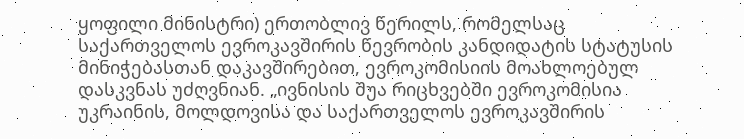ყოფილი მინისტრი) ერთობლივ წერილს, რომელსაც საქართველოს ევროკავშირის წევრობის კანდიდატის სტატუსის მინიჭებასთან დაკავშირებით, ევროკომისიის მოახლოებულ დასკვნას უძღვნიან. „ივნისის შუა რიცხვებში ევროკომისია უკრაინის, მოლდოვისა და საქართველოს ევროკავშირის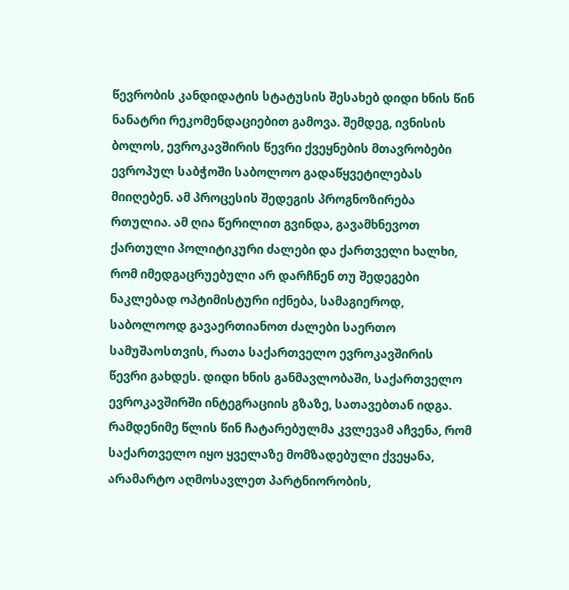წევრობის კანდიდატის სტატუსის შესახებ დიდი ხნის წინ ნანატრი რეკომენდაციებით გამოვა. შემდეგ, ივნისის ბოლოს, ევროკავშირის წევრი ქვეყნების მთავრობები ევროპულ საბჭოში საბოლოო გადაწყვეტილებას მიიღებენ. ამ პროცესის შედეგის პროგნოზირება რთულია. ამ ღია წერილით გვინდა, გავამხნევოთ ქართული პოლიტიკური ძალები და ქართველი ხალხი, რომ იმედგაცრუებული არ დარჩნენ თუ შედეგები ნაკლებად ოპტიმისტური იქნება, სამაგიეროდ, საბოლოოდ გავაერთიანოთ ძალები საერთო სამუშაოსთვის, რათა საქართველო ევროკავშირის წევრი გახდეს. დიდი ხნის განმავლობაში, საქართველო ევროკავშირში ინტეგრაციის გზაზე, სათავებთან იდგა. რამდენიმე წლის წინ ჩატარებულმა კვლევამ აჩვენა, რომ საქართველო იყო ყველაზე მომზადებული ქვეყანა, არამარტო აღმოსავლეთ პარტნიორობის,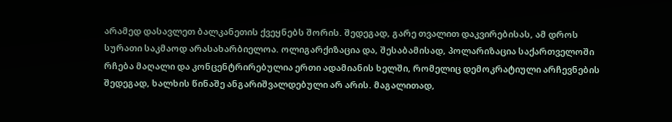არამედ დასავლეთ ბალკანეთის ქვეყნებს შორის. შედეგად, გარე თვალით დაკვირებისას, ამ დროს სურათი საკმაოდ არასახარბიელოა. ოლიგარქიზაცია და, შესაბამისად, პოლარიზაცია საქართველოში რჩება მაღალი და კონცენტრირებულია ერთი ადამიანის ხელში, რომელიც დემოკრატიული არჩევნების შედეგად, ხალხის წინაშე ანგარიშვალდებული არ არის. მაგალითად,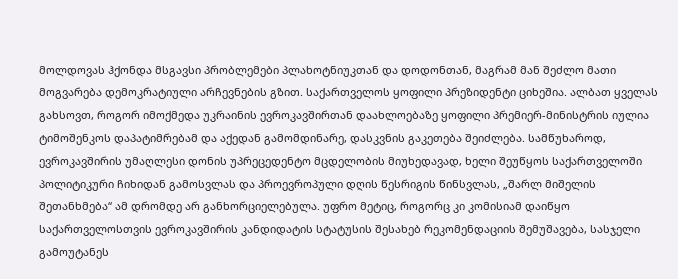მოლდოვას ჰქონდა მსგავსი პრობლემები პლახოტნიუკთან და დოდონთან, მაგრამ მან შეძლო მათი მოგვარება დემოკრატიული არჩევნების გზით. საქართველოს ყოფილი პრეზიდენტი ციხეშია. ალბათ ყველას გახსოვთ, როგორ იმოქმედა უკრაინის ევროკავშირთან დაახლოებაზე ყოფილი პრემიერ-მინისტრის იულია ტიმოშენკოს დაპატიმრებამ და აქედან გამომდინარე, დასკვნის გაკეთება შეიძლება. სამწუხაროდ, ევროკავშირის უმაღლესი დონის უპრეცედენტო მცდელობის მიუხედავად, ხელი შეუწყოს საქართველოში პოლიტიკური ჩიხიდან გამოსვლას და პროევროპული დღის წესრიგის წინსვლას, „შარლ მიშელის შეთანხმება“ ამ დრომდე არ განხორციელებულა. უფრო მეტიც, როგორც კი კომისიამ დაიწყო საქართველოსთვის ევროკავშირის კანდიდატის სტატუსის შესახებ რეკომენდაციის შემუშავება, სასჯელი გამოუტანეს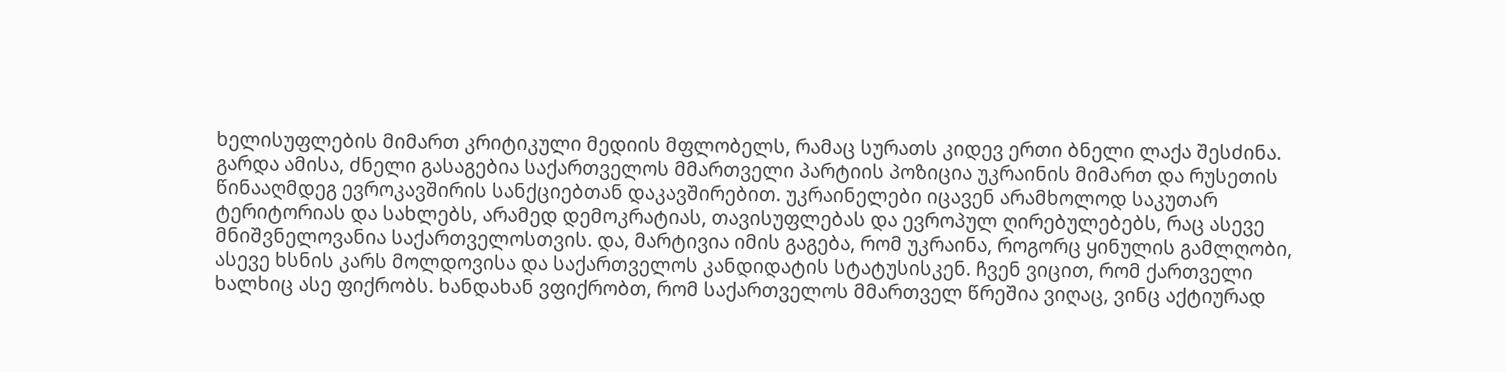ხელისუფლების მიმართ კრიტიკული მედიის მფლობელს, რამაც სურათს კიდევ ერთი ბნელი ლაქა შესძინა. გარდა ამისა, ძნელი გასაგებია საქართველოს მმართველი პარტიის პოზიცია უკრაინის მიმართ და რუსეთის წინააღმდეგ ევროკავშირის სანქციებთან დაკავშირებით. უკრაინელები იცავენ არამხოლოდ საკუთარ ტერიტორიას და სახლებს, არამედ დემოკრატიას, თავისუფლებას და ევროპულ ღირებულებებს, რაც ასევე მნიშვნელოვანია საქართველოსთვის. და, მარტივია იმის გაგება, რომ უკრაინა, როგორც ყინულის გამლღობი, ასევე ხსნის კარს მოლდოვისა და საქართველოს კანდიდატის სტატუსისკენ. ჩვენ ვიცით, რომ ქართველი ხალხიც ასე ფიქრობს. ხანდახან ვფიქრობთ, რომ საქართველოს მმართველ წრეშია ვიღაც, ვინც აქტიურად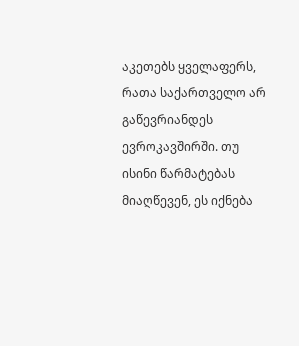აკეთებს ყველაფერს, რათა საქართველო არ გაწევრიანდეს ევროკავშირში. თუ ისინი წარმატებას მიაღწევენ, ეს იქნება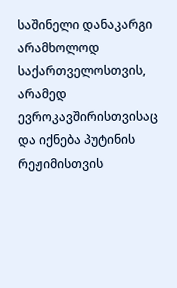საშინელი დანაკარგი არამხოლოდ საქართველოსთვის, არამედ ევროკავშირისთვისაც და იქნება პუტინის რეჟიმისთვის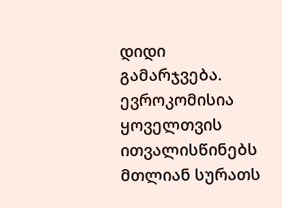დიდი გამარჯვება. ევროკომისია ყოველთვის ითვალისწინებს მთლიან სურათს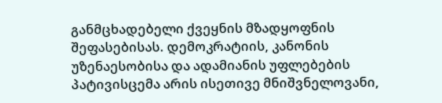განმცხადებელი ქვეყნის მზადყოფნის შეფასებისას. დემოკრატიის, კანონის უზენაესობისა და ადამიანის უფლებების პატივისცემა არის ისეთივე მნიშვნელოვანი,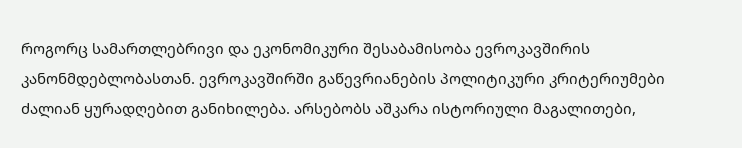როგორც სამართლებრივი და ეკონომიკური შესაბამისობა ევროკავშირის კანონმდებლობასთან. ევროკავშირში გაწევრიანების პოლიტიკური კრიტერიუმები ძალიან ყურადღებით განიხილება. არსებობს აშკარა ისტორიული მაგალითები,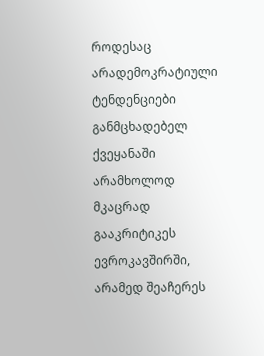როდესაც არადემოკრატიული ტენდენციები განმცხადებელ ქვეყანაში არამხოლოდ მკაცრად გააკრიტიკეს ევროკავშირში, არამედ შეაჩერეს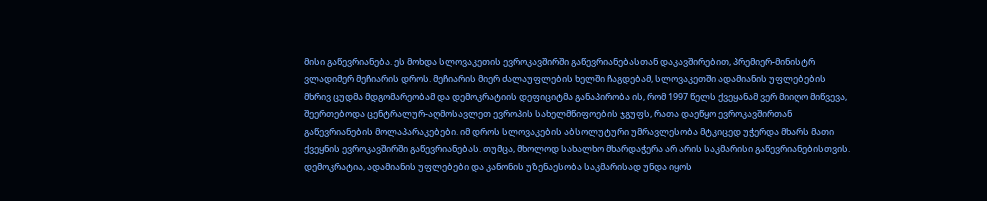მისი გაწევრიანება. ეს მოხდა სლოვაკეთის ევროკავშირში გაწევრიანებასთან დაკავშირებით, პრემიერ-მინისტრ ვლადიმერ მეჩიარის დროს. მეჩიარის მიერ ძალაუფლების ხელში ჩაგდებამ, სლოვაკეთში ადამიანის უფლებების მხრივ ცუდმა მდგომარეობამ და დემოკრატიის დეფიციტმა განაპირობა ის, რომ 1997 წელს ქვეყანამ ვერ მიიღო მიწვევა, შეერთებოდა ცენტრალურ-აღმოსავლეთ ევროპის სახელმწიფოების ჯგუფს, რათა დაეწყო ევროკავშირთან გაწევრიანების მოლაპარაკებები. იმ დროს სლოვაკების აბსოლუტური უმრავლესობა მტკიცედ უჭერდა მხარს მათი ქვეყნის ევროკავშირში გაწევრიანებას. თუმცა, მხოლოდ სახალხო მხარდაჭერა არ არის საკმარისი გაწევრიანებისთვის. დემოკრატია, ადამიანის უფლებები და კანონის უზენაესობა საკმარისად უნდა იყოს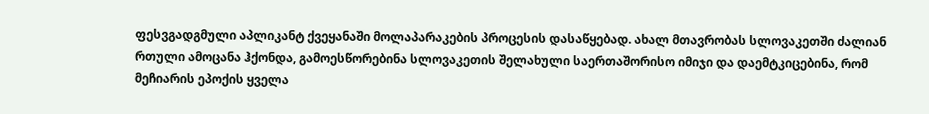ფესვგადგმული აპლიკანტ ქვეყანაში მოლაპარაკების პროცესის დასაწყებად. ახალ მთავრობას სლოვაკეთში ძალიან რთული ამოცანა ჰქონდა, გამოესწორებინა სლოვაკეთის შელახული საერთაშორისო იმიჯი და დაემტკიცებინა, რომ მეჩიარის ეპოქის ყველა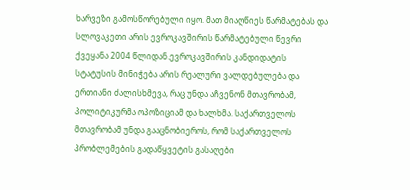ხარვეზი გამოსწორებული იყო. მათ მიაღწიეს წარმატებას და სლოვაკეთი არის ევროკავშირის წარმატებული წევრი ქვეყანა 2004 წლიდან.ევროკავშირის კანდიდატის სტატუსის მინიჭება არის რეალური ვალდებულება და ერთიანი ძალისხმევა, რაც უნდა აჩვენონ მთავრობამ, პოლიტიკურმა ოპოზიციამ და ხალხმა. საქართველოს მთავრობამ უნდა გააცნობიეროს, რომ საქართველოს პრობლემების გადაწყვეტის გასაღები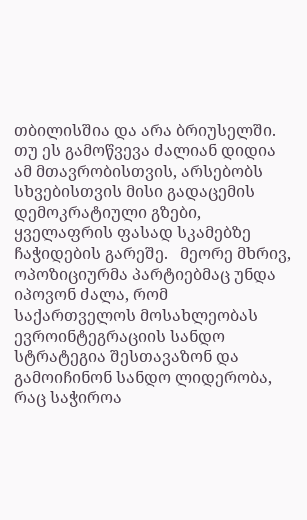თბილისშია და არა ბრიუსელში. თუ ეს გამოწვევა ძალიან დიდია ამ მთავრობისთვის, არსებობს სხვებისთვის მისი გადაცემის დემოკრატიული გზები, ყველაფრის ფასად სკამებზე ჩაჭიდების გარეშე.   მეორე მხრივ, ოპოზიციურმა პარტიებმაც უნდა იპოვონ ძალა, რომ საქართველოს მოსახლეობას ევროინტეგრაციის სანდო სტრატეგია შესთავაზონ და გამოიჩინონ სანდო ლიდერობა, რაც საჭიროა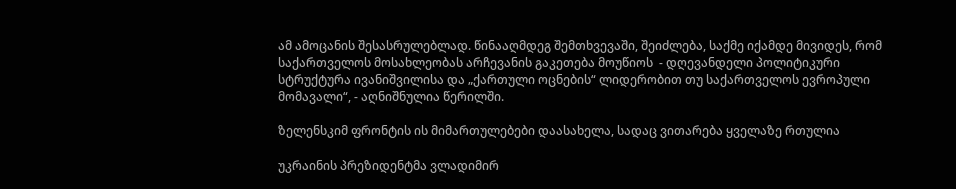ამ ამოცანის შესასრულებლად. წინააღმდეგ შემთხვევაში, შეიძლება, საქმე იქამდე მივიდეს, რომ საქართველოს მოსახლეობას არჩევანის გაკეთება მოუწიოს  - დღევანდელი პოლიტიკური სტრუქტურა ივანიშვილისა და „ქართული ოცნების“ ლიდერობით თუ საქართველოს ევროპული მომავალი“, - აღნიშნულია წერილში.

ზელენსკიმ ფრონტის ის მიმართულებები დაასახელა, სადაც ვითარება ყველაზე რთულია

უკრაინის პრეზიდენტმა ვლადიმირ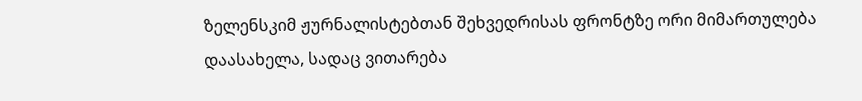ზელენსკიმ ჟურნალისტებთან შეხვედრისას ფრონტზე ორი მიმართულება დაასახელა, სადაც ვითარება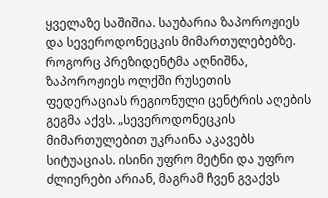ყველაზე საშიშია. საუბარია ზაპოროჟიეს და სევეროდონეცკის მიმართულებებზე. როგორც პრეზიდენტმა აღნიშნა, ზაპოროჟიეს ოლქში რუსეთის ფედერაციას რეგიონული ცენტრის აღების გეგმა აქვს. „სევეროდონეცკის მიმართულებით უკრაინა აკავებს სიტუაციას. ისინი უფრო მეტნი და უფრო ძლიერები არიან, მაგრამ ჩვენ გვაქვს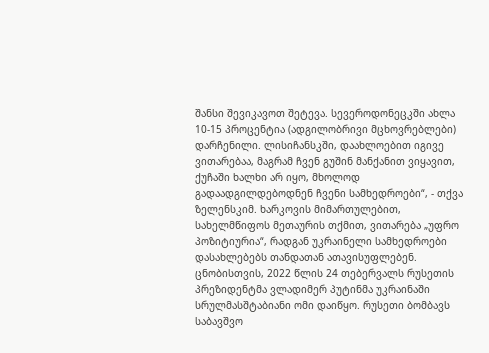შანსი შევიკავოთ შეტევა. სევეროდონეცკში ახლა 10-15 პროცენტია (ადგილობრივი მცხოვრებლები) დარჩენილი. ლისიჩანსკში, დაახლოებით იგივე ვითარებაა, მაგრამ ჩვენ გუშინ მანქანით ვიყავით, ქუჩაში ხალხი არ იყო, მხოლოდ გადაადგილდებოდნენ ჩვენი სამხედროები“, - თქვა ზელენსკიმ. ხარკოვის მიმართულებით, სახელმწიფოს მეთაურის თქმით, ვითარება „უფრო პოზიტიურია“, რადგან უკრაინელი სამხედროები დასახლებებს თანდათან ათავისუფლებენ. ცნობისთვის, 2022 წლის 24 თებერვალს რუსეთის პრეზიდენტმა ვლადიმერ პუტინმა უკრაინაში სრულმასშტაბიანი ომი დაიწყო. რუსეთი ბომბავს საბავშვო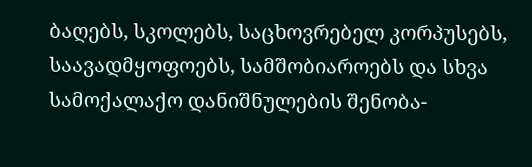ბაღებს, სკოლებს, საცხოვრებელ კორპუსებს, საავადმყოფოებს, სამშობიაროებს და სხვა სამოქალაქო დანიშნულების შენობა-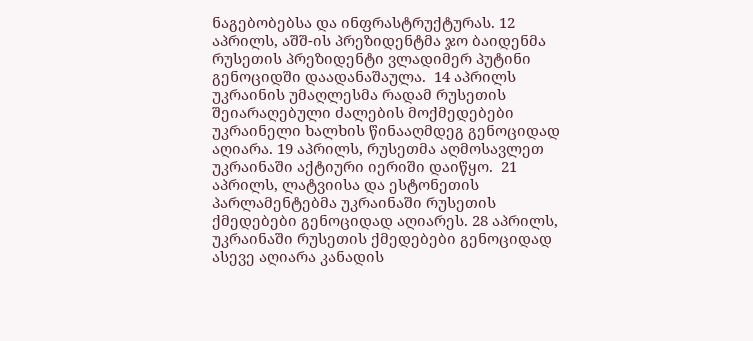ნაგებობებსა და ინფრასტრუქტურას. 12 აპრილს, აშშ-ის პრეზიდენტმა ჯო ბაიდენმა რუსეთის პრეზიდენტი ვლადიმერ პუტინი გენოციდში დაადანაშაულა.  14 აპრილს უკრაინის უმაღლესმა რადამ რუსეთის შეიარაღებული ძალების მოქმედებები უკრაინელი ხალხის წინააღმდეგ გენოციდად აღიარა. 19 აპრილს, რუსეთმა აღმოსავლეთ უკრაინაში აქტიური იერიში დაიწყო.  21 აპრილს, ლატვიისა და ესტონეთის პარლამენტებმა უკრაინაში რუსეთის ქმედებები გენოციდად აღიარეს. 28 აპრილს, უკრაინაში რუსეთის ქმედებები გენოციდად ასევე აღიარა კანადის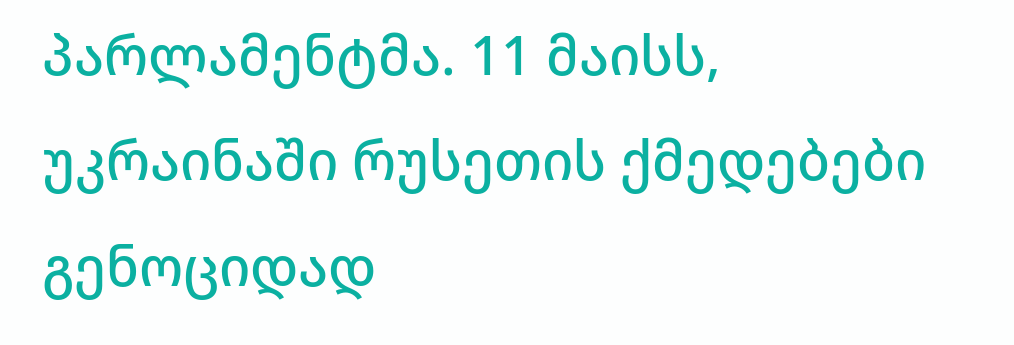პარლამენტმა. 11 მაისს, უკრაინაში რუსეთის ქმედებები გენოციდად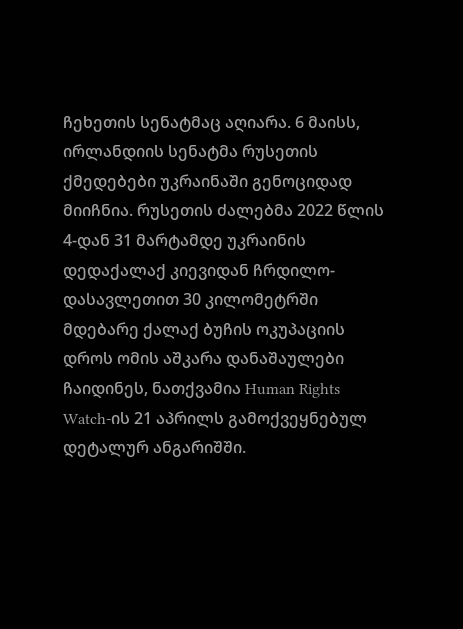ჩეხეთის სენატმაც აღიარა. 6 მაისს, ირლანდიის სენატმა რუსეთის ქმედებები უკრაინაში გენოციდად მიიჩნია. რუსეთის ძალებმა 2022 წლის 4-დან 31 მარტამდე უკრაინის დედაქალაქ კიევიდან ჩრდილო-დასავლეთით 30 კილომეტრში მდებარე ქალაქ ბუჩის ოკუპაციის დროს ომის აშკარა დანაშაულები ჩაიდინეს, ნათქვამია Human Rights Watch-ის 21 აპრილს გამოქვეყნებულ დეტალურ ანგარიშში.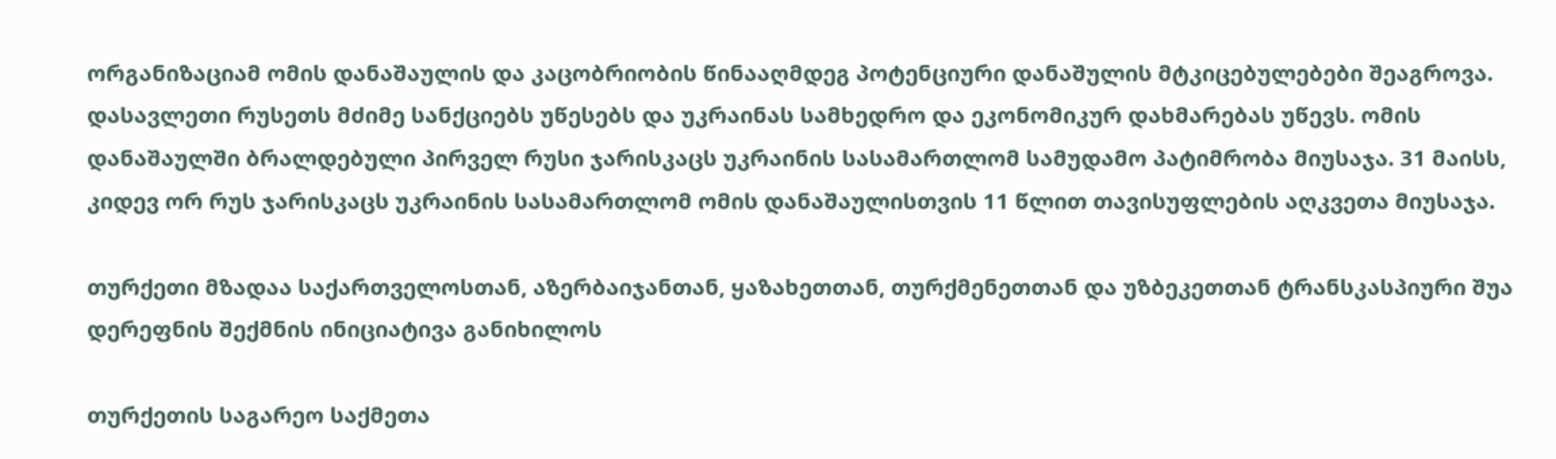ორგანიზაციამ ომის დანაშაულის და კაცობრიობის წინააღმდეგ პოტენციური დანაშულის მტკიცებულებები შეაგროვა. დასავლეთი რუსეთს მძიმე სანქციებს უწესებს და უკრაინას სამხედრო და ეკონომიკურ დახმარებას უწევს. ომის დანაშაულში ბრალდებული პირველ რუსი ჯარისკაცს უკრაინის სასამართლომ სამუდამო პატიმრობა მიუსაჯა. 31 მაისს, კიდევ ორ რუს ჯარისკაცს უკრაინის სასამართლომ ომის დანაშაულისთვის 11 წლით თავისუფლების აღკვეთა მიუსაჯა.

თურქეთი მზადაა საქართველოსთან, აზერბაიჯანთან, ყაზახეთთან, თურქმენეთთან და უზბეკეთთან ტრანსკასპიური შუა დერეფნის შექმნის ინიციატივა განიხილოს

თურქეთის საგარეო საქმეთა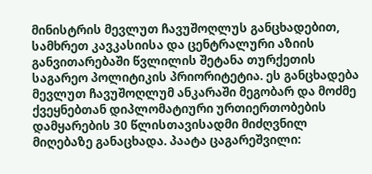მინისტრის მევლუთ ჩავუშოღლუს განცხადებით, სამხრეთ კავკასიისა და ცენტრალური აზიის განვითარებაში წვლილის შეტანა თურქეთის საგარეო პოლიტიკის პრიორიტეტია. ეს განცხადება მევლუთ ჩავუშოღლუმ ანკარაში მეგობარ და მოძმე ქვეყნებთან დიპლომატიური ურთიერთობების დამყარების 30 წლისთავისადმი მიძღვნილ მიღებაზე განაცხადა. პაატა ცაგარეშვილი: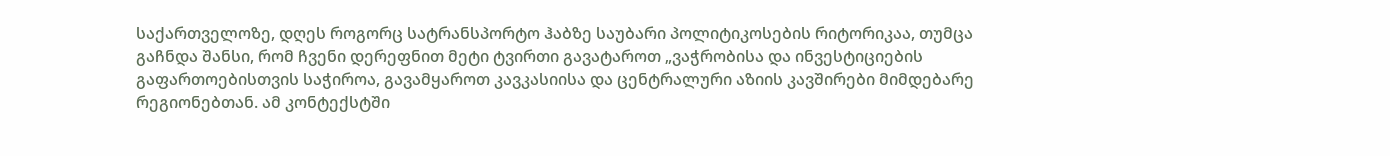საქართველოზე, დღეს როგორც სატრანსპორტო ჰაბზე საუბარი პოლიტიკოსების რიტორიკაა, თუმცა გაჩნდა შანსი, რომ ჩვენი დერეფნით მეტი ტვირთი გავატაროთ „ვაჭრობისა და ინვესტიციების გაფართოებისთვის საჭიროა, გავამყაროთ კავკასიისა და ცენტრალური აზიის კავშირები მიმდებარე რეგიონებთან. ამ კონტექსტში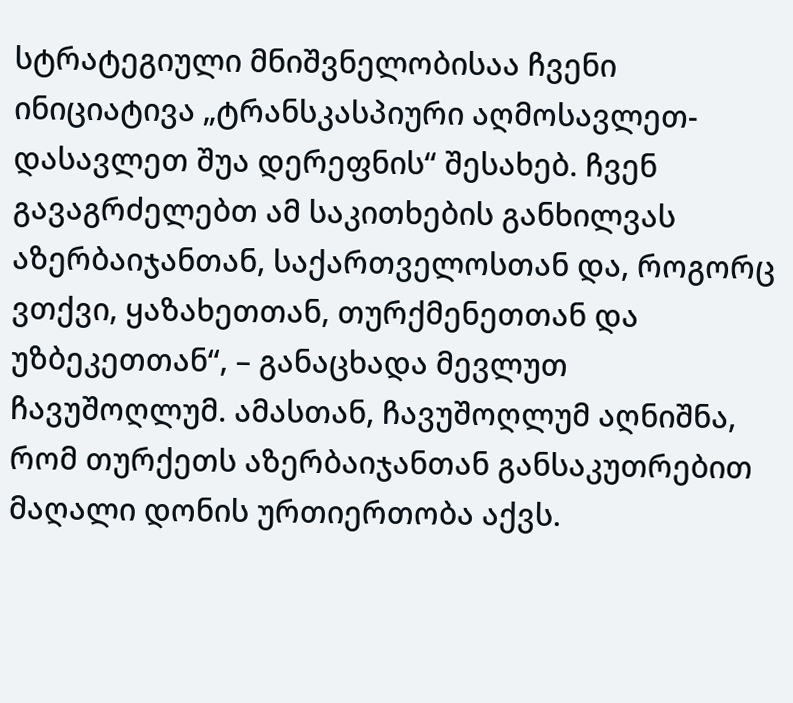სტრატეგიული მნიშვნელობისაა ჩვენი ინიციატივა „ტრანსკასპიური აღმოსავლეთ-დასავლეთ შუა დერეფნის“ შესახებ. ჩვენ გავაგრძელებთ ამ საკითხების განხილვას აზერბაიჯანთან, საქართველოსთან და, როგორც ვთქვი, ყაზახეთთან, თურქმენეთთან და უზბეკეთთან“, – განაცხადა მევლუთ ჩავუშოღლუმ. ამასთან, ჩავუშოღლუმ აღნიშნა, რომ თურქეთს აზერბაიჯანთან განსაკუთრებით მაღალი დონის ურთიერთობა აქვს.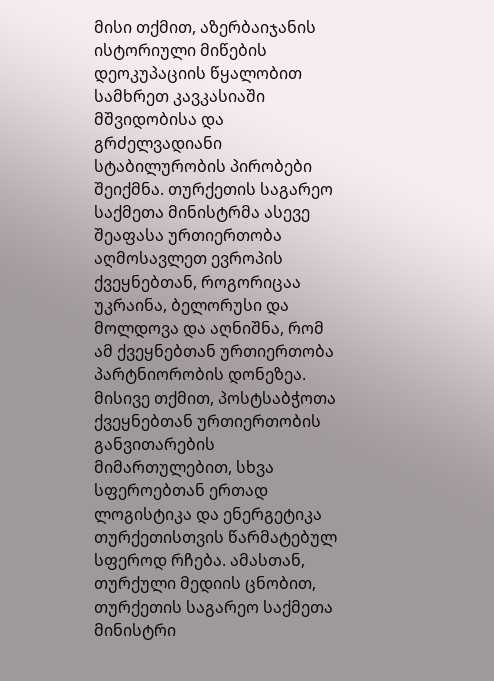მისი თქმით, აზერბაიჯანის ისტორიული მიწების დეოკუპაციის წყალობით სამხრეთ კავკასიაში მშვიდობისა და გრძელვადიანი სტაბილურობის პირობები შეიქმნა. თურქეთის საგარეო საქმეთა მინისტრმა ასევე შეაფასა ურთიერთობა აღმოსავლეთ ევროპის ქვეყნებთან, როგორიცაა უკრაინა, ბელორუსი და მოლდოვა და აღნიშნა, რომ ამ ქვეყნებთან ურთიერთობა პარტნიორობის დონეზეა. მისივე თქმით, პოსტსაბჭოთა ქვეყნებთან ურთიერთობის განვითარების მიმართულებით, სხვა სფეროებთან ერთად ლოგისტიკა და ენერგეტიკა თურქეთისთვის წარმატებულ სფეროდ რჩება. ამასთან, თურქული მედიის ცნობით, თურქეთის საგარეო საქმეთა მინისტრი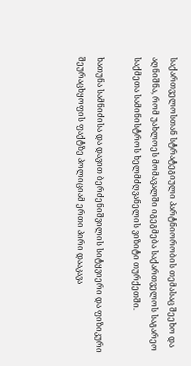საქართველოსთან სტრატეგიული პარტნიორობის თემასაც შეეხო და აღნიშნა, რომ უახლოეს მომავალში იგეგმება საქართველოს საგარეო საქმეთა სამინისტროს ხელმძღვანელის ვიზიტი თურქეთში.

ხათუნა სამნიძისა და დავით ბერძენიშვილის სიტყვიერი და ფიზიკური შეურაცხყოფის ფაქტზე პოლიციამ ერთი პირი დააკავა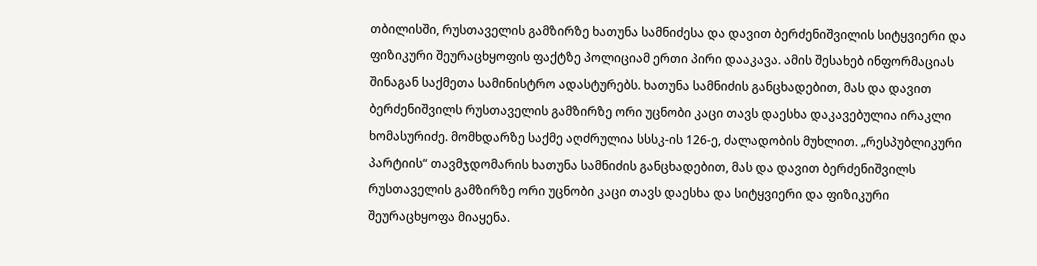თბილისში, რუსთაველის გამზირზე ხათუნა სამნიძესა და დავით ბერძენიშვილის სიტყვიერი და ფიზიკური შეურაცხყოფის ფაქტზე პოლიციამ ერთი პირი დააკავა. ამის შესახებ ინფორმაციას შინაგან საქმეთა სამინისტრო ადასტურებს. ხათუნა სამნიძის განცხადებით, მას და დავით ბერძენიშვილს რუსთაველის გამზირზე ორი უცნობი კაცი თავს დაესხა დაკავებულია ირაკლი ხომასურიძე. მომხდარზე საქმე აღძრულია სსსკ-ის 126-ე, ძალადობის მუხლით. „რესპუბლიკური პარტიის“ თავმჯდომარის ხათუნა სამნიძის განცხადებით, მას და დავით ბერძენიშვილს რუსთაველის გამზირზე ორი უცნობი კაცი თავს დაესხა და სიტყვიერი და ფიზიკური შეურაცხყოფა მიაყენა.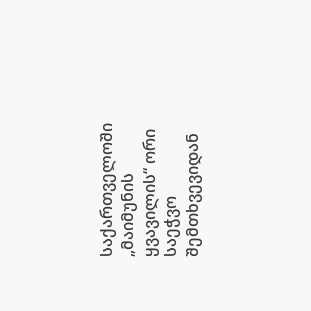საქართველოში „მაიმუნის ყვავილის“ ორი საეჭვო შემთხვევიდან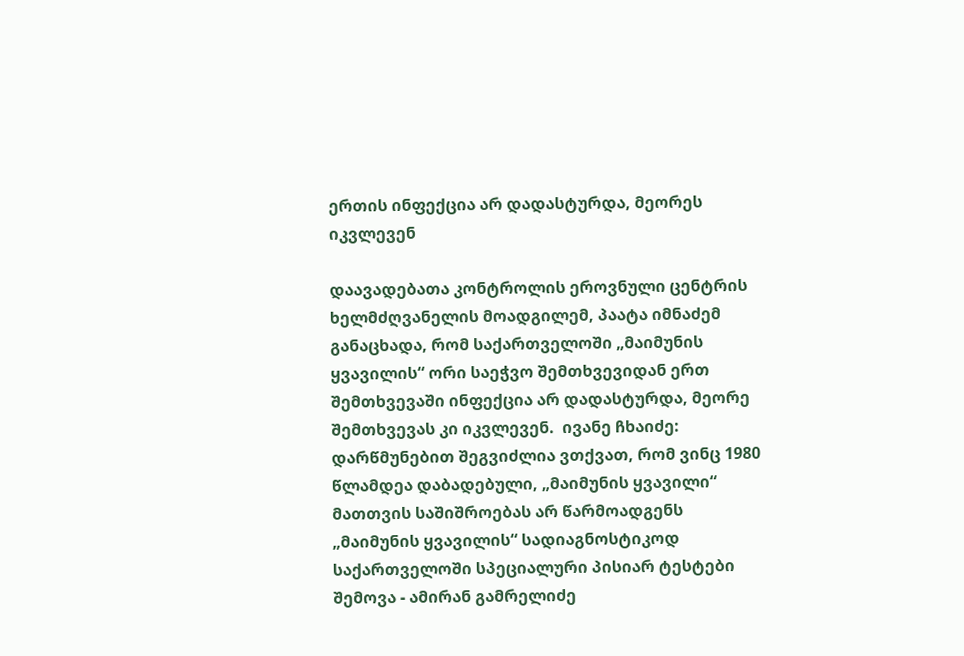ერთის ინფექცია არ დადასტურდა, მეორეს იკვლევენ

დაავადებათა კონტროლის ეროვნული ცენტრის ხელმძღვანელის მოადგილემ, პაატა იმნაძემ განაცხადა, რომ საქართველოში „მაიმუნის ყვავილის“ ორი საეჭვო შემთხვევიდან ერთ შემთხვევაში ინფექცია არ დადასტურდა, მეორე შემთხვევას კი იკვლევენ.  ივანე ჩხაიძე: დარწმუნებით შეგვიძლია ვთქვათ, რომ ვინც 1980 წლამდეა დაბადებული, „მაიმუნის ყვავილი“ მათთვის საშიშროებას არ წარმოადგენს „მაიმუნის ყვავილის“ სადიაგნოსტიკოდ საქართველოში სპეციალური პისიარ ტესტები შემოვა - ამირან გამრელიძე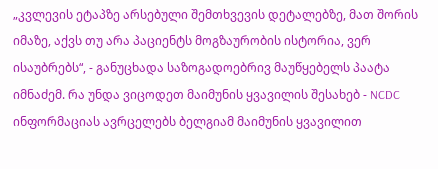„კვლევის ეტაპზე არსებული შემთხვევის დეტალებზე, მათ შორის იმაზე, აქვს თუ არა პაციენტს მოგზაურობის ისტორია, ვერ ისაუბრებს“, - განუცხადა საზოგადოებრივ მაუწყებელს პაატა იმნაძემ. რა უნდა ვიცოდეთ მაიმუნის ყვავილის შესახებ - NCDC ინფორმაციას ავრცელებს ბელგიამ მაიმუნის ყვავილით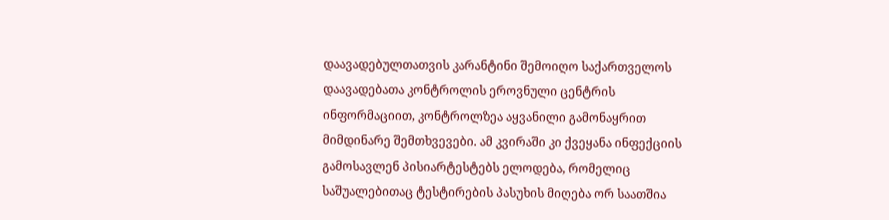დაავადებულთათვის კარანტინი შემოიღო საქართველოს დაავადებათა კონტროლის ეროვნული ცენტრის ინფორმაციით, კონტროლზეა აყვანილი გამონაყრით მიმდინარე შემთხვევები. ამ კვირაში კი ქვეყანა ინფექციის გამოსავლენ პისიარტესტებს ელოდება, რომელიც საშუალებითაც ტესტირების პასუხის მიღება ორ საათშია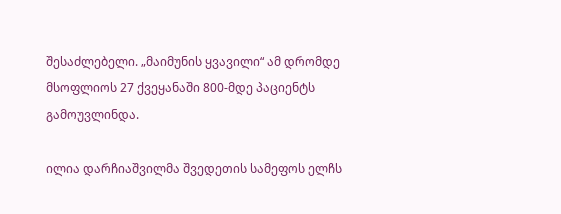შესაძლებელი. „მაიმუნის ყვავილი“ ამ დრომდე მსოფლიოს 27 ქვეყანაში 800-მდე პაციენტს გამოუვლინდა.

ილია დარჩიაშვილმა შვედეთის სამეფოს ელჩს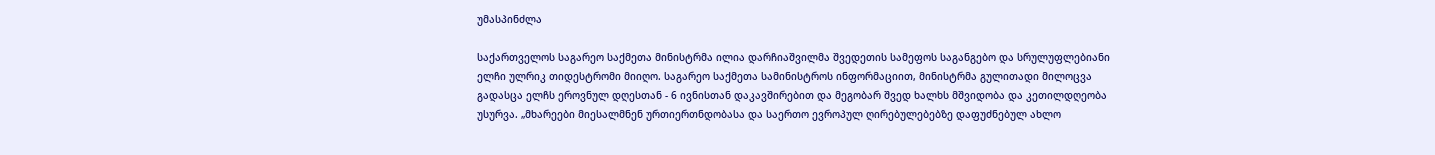უმასპინძლა

საქართველოს საგარეო საქმეთა მინისტრმა ილია დარჩიაშვილმა შვედეთის სამეფოს საგანგებო და სრულუფლებიანი ელჩი ულრიკ თიდესტრომი მიიღო. საგარეო საქმეთა სამინისტროს ინფორმაციით, მინისტრმა გულითადი მილოცვა გადასცა ელჩს ეროვნულ დღესთან - 6 ივნისთან დაკავშირებით და მეგობარ შვედ ხალხს მშვიდობა და კეთილდღეობა უსურვა. „მხარეები მიესალმნენ ურთიერთნდობასა და საერთო ევროპულ ღირებულებებზე დაფუძნებულ ახლო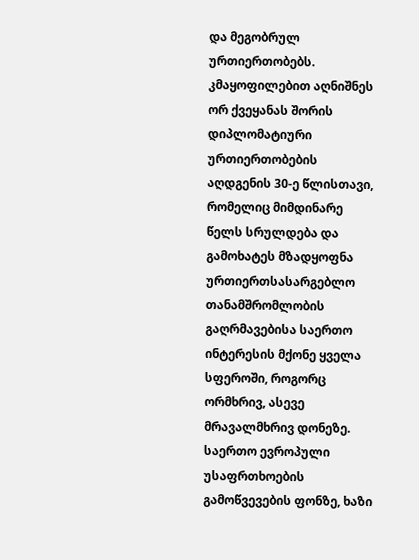და მეგობრულ ურთიერთობებს. კმაყოფილებით აღნიშნეს ორ ქვეყანას შორის დიპლომატიური ურთიერთობების აღდგენის 30-ე წლისთავი, რომელიც მიმდინარე წელს სრულდება და გამოხატეს მზადყოფნა ურთიერთსასარგებლო თანამშრომლობის გაღრმავებისა საერთო ინტერესის მქონე ყველა სფეროში, როგორც ორმხრივ, ასევე მრავალმხრივ დონეზე. საერთო ევროპული უსაფრთხოების გამოწვევების ფონზე, ხაზი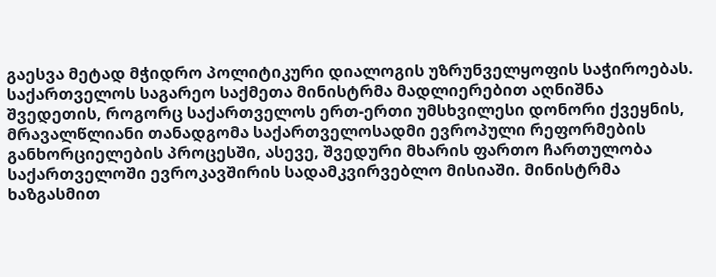გაესვა მეტად მჭიდრო პოლიტიკური დიალოგის უზრუნველყოფის საჭიროებას. საქართველოს საგარეო საქმეთა მინისტრმა მადლიერებით აღნიშნა შვედეთის, როგორც საქართველოს ერთ-ერთი უმსხვილესი დონორი ქვეყნის, მრავალწლიანი თანადგომა საქართველოსადმი ევროპული რეფორმების განხორციელების პროცესში, ასევე, შვედური მხარის ფართო ჩართულობა საქართველოში ევროკავშირის სადამკვირვებლო მისიაში. მინისტრმა ხაზგასმით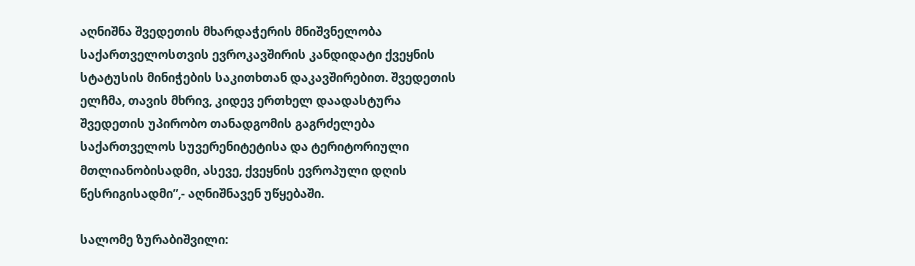აღნიშნა შვედეთის მხარდაჭერის მნიშვნელობა საქართველოსთვის ევროკავშირის კანდიდატი ქვეყნის სტატუსის მინიჭების საკითხთან დაკავშირებით. შვედეთის ელჩმა, თავის მხრივ, კიდევ ერთხელ დაადასტურა შვედეთის უპირობო თანადგომის გაგრძელება საქართველოს სუვერენიტეტისა და ტერიტორიული მთლიანობისადმი, ასევე, ქვეყნის ევროპული დღის წესრიგისადმი”,- აღნიშნავენ უწყებაში.

სალომე ზურაბიშვილი: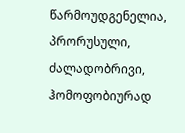წარმოუდგენელია, პრორუსული, ძალადობრივი, ჰომოფობიურად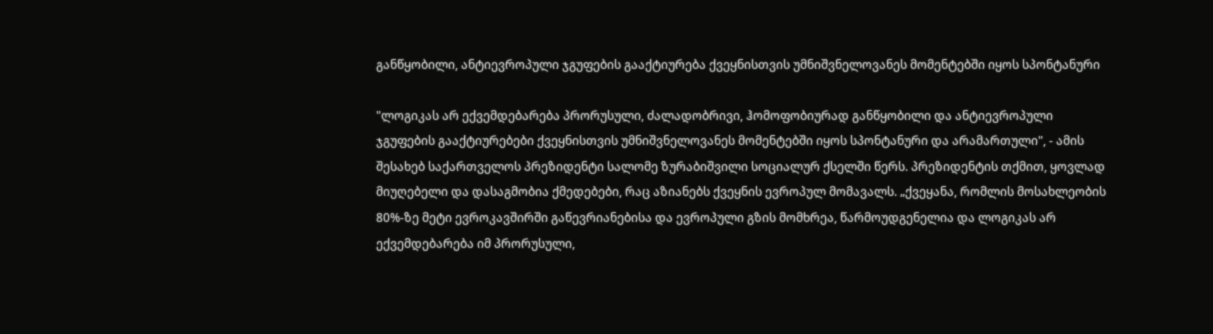განწყობილი, ანტიევროპული ჯგუფების გააქტიურება ქვეყნისთვის უმნიშვნელოვანეს მომენტებში იყოს სპონტანური

"ლოგიკას არ ექვემდებარება პრორუსული, ძალადობრივი, ჰომოფობიურად განწყობილი და ანტიევროპული ჯგუფების გააქტიურებები ქვეყნისთვის უმნიშვნელოვანეს მომენტებში იყოს სპონტანური და არამართული", - ამის შესახებ საქართველოს პრეზიდენტი სალომე ზურაბიშვილი სოციალურ ქსელში წერს. პრეზიდენტის თქმით, ყოვლად მიუღებელი და დასაგმობია ქმედებები, რაც აზიანებს ქვეყნის ევროპულ მომავალს. „ქვეყანა, რომლის მოსახლეობის 80%-ზე მეტი ევროკავშირში გაწევრიანებისა და ევროპული გზის მომხრეა, წარმოუდგენელია და ლოგიკას არ ექვემდებარება იმ პრორუსული,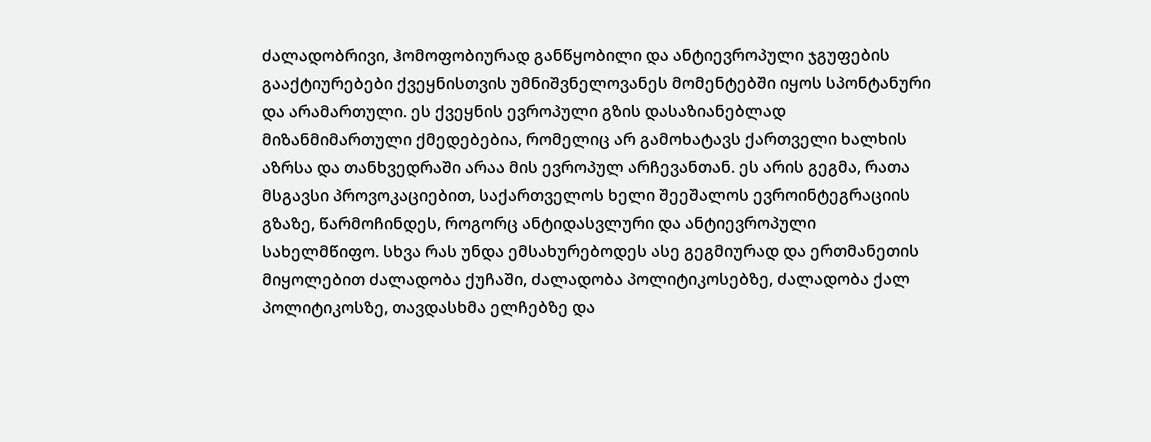ძალადობრივი, ჰომოფობიურად განწყობილი და ანტიევროპული ჯგუფების გააქტიურებები ქვეყნისთვის უმნიშვნელოვანეს მომენტებში იყოს სპონტანური და არამართული. ეს ქვეყნის ევროპული გზის დასაზიანებლად მიზანმიმართული ქმედებებია, რომელიც არ გამოხატავს ქართველი ხალხის აზრსა და თანხვედრაში არაა მის ევროპულ არჩევანთან. ეს არის გეგმა, რათა მსგავსი პროვოკაციებით, საქართველოს ხელი შეეშალოს ევროინტეგრაციის გზაზე, წარმოჩინდეს, როგორც ანტიდასვლური და ანტიევროპული სახელმწიფო. სხვა რას უნდა ემსახურებოდეს ასე გეგმიურად და ერთმანეთის მიყოლებით ძალადობა ქუჩაში, ძალადობა პოლიტიკოსებზე, ძალადობა ქალ პოლიტიკოსზე, თავდასხმა ელჩებზე და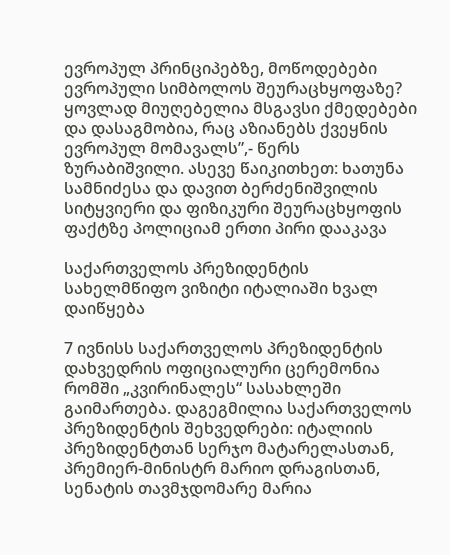ევროპულ პრინციპებზე, მოწოდებები ევროპული სიმბოლოს შეურაცხყოფაზე? ყოვლად მიუღებელია მსგავსი ქმედებები და დასაგმობია, რაც აზიანებს ქვეყნის ევროპულ მომავალს”,- წერს ზურაბიშვილი. ასევე წაიკითხეთ: ხათუნა სამნიძესა და დავით ბერძენიშვილის სიტყვიერი და ფიზიკური შეურაცხყოფის ფაქტზე პოლიციამ ერთი პირი დააკავა

საქართველოს პრეზიდენტის სახელმწიფო ვიზიტი იტალიაში ხვალ დაიწყება

7 ივნისს საქართველოს პრეზიდენტის დახვედრის ოფიციალური ცერემონია რომში „კვირინალეს“ სასახლეში გაიმართება. დაგეგმილია საქართველოს პრეზიდენტის შეხვედრები: იტალიის პრეზიდენტთან სერჯო მატარელასთან, პრემიერ-მინისტრ მარიო დრაგისთან, სენატის თავმჯდომარე მარია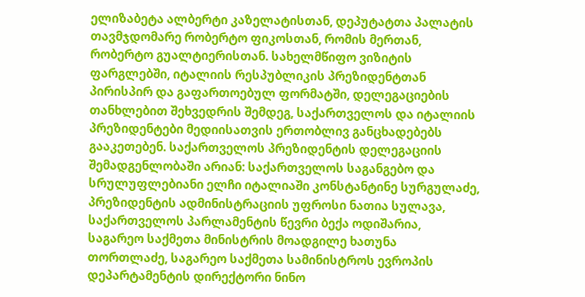ელიზაბეტა ალბერტი კაზელატისთან, დეპუტატთა პალატის თავმჯდომარე რობერტო ფიკოსთან, რომის მერთან, რობერტო გუალტიერისთან. სახელმწიფო ვიზიტის ფარგლებში, იტალიის რესპუბლიკის პრეზიდენტთან პირისპირ და გაფართოებულ ფორმატში, დელეგაციების თანხლებით შეხვედრის შემდეგ, საქართველოს და იტალიის პრეზიდენტები მედიისათვის ერთობლივ განცხადებებს გააკეთებენ. საქართველოს პრეზიდენტის დელეგაციის შემადგენლობაში არიან: საქართველოს საგანგებო და სრულუფლებიანი ელჩი იტალიაში კონსტანტინე სურგულაძე, პრეზიდენტის ადმინისტრაციის უფროსი ნათია სულავა, საქართველოს პარლამენტის წევრი ბექა ოდიშარია, საგარეო საქმეთა მინისტრის მოადგილე ხათუნა თორთლაძე, საგარეო საქმეთა სამინისტროს ევროპის დეპარტამენტის დირექტორი ნინო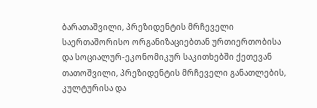ბარათაშვილი, პრეზიდენტის მრჩეველი საერთაშორისო ორგანიზაციებთან ურთიერთობისა და სოციალურ-ეკონომიკურ საკითხებში ქეთევან თათოშვილი, პრეზიდენტის მრჩეველი განათლების, კულტურისა და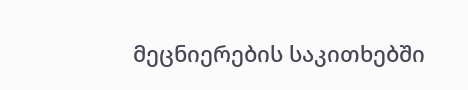მეცნიერების საკითხებში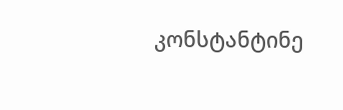კონსტანტინე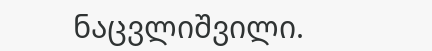ნაცვლიშვილი.